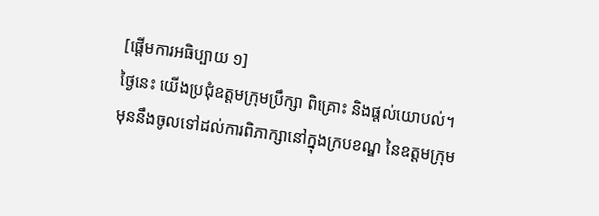[ផ្ដើមការអធិប្បាយ ១]
ថ្ងៃនេះ យើងប្រជុំឧត្ដមក្រុមប្រឹក្សា ពិគ្រោះ និងផ្ដល់យោបល់។ មុននឹងចូលទៅដល់ការពិភាក្សានៅក្នុងក្របខណ្ឌ នៃឧត្ដមក្រុម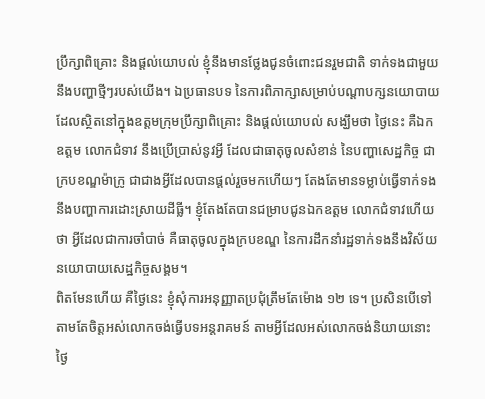ប្រឹក្សាពិគ្រោះ និងផ្ដល់យោបល់ ខ្ញុំនឹងមានថ្លែងជូនចំពោះជនរួមជាតិ ទាក់ទងជាមួយនឹងបញ្ហាថ្មីៗរបស់យើង។ ឯប្រធានបទ នៃការពិភាក្សាសម្រាប់បណ្ដាបក្សនយោបាយ ដែលស្ថិតនៅក្នុងឧត្ដមក្រុមប្រឹក្សាពិគ្រោះ និងផ្ដល់យោបល់ សង្ឃឹមថា ថ្ងៃនេះ គឺឯកឧត្ដម លោកជំទាវ នឹងប្រើប្រាស់នូវអ្វី ដែលជាធាតុចូលសំខាន់ នៃបញ្ហាសេដ្ឋកិច្ច ជាក្របខណ្ឌម៉ាក្រូ ជាជាងអ្វីដែលបានផ្ដល់រួចមកហើយៗ តែងតែមានទម្លាប់ធ្វើទាក់ទងនឹងបញ្ហាការដោះស្រាយដីធ្លី។ ខ្ញុំតែងតែបានជម្រាបជូនឯកឧត្តម លោកជំទាវហើយថា អ្វីដែលជាការចាំបាច់ គឺធាតុចូលក្នុងក្របខណ្ឌ នៃការដឹកនាំរដ្ឋទាក់ទងនឹងវិស័យនយោបាយសេដ្ឋកិច្ចសង្គម។
ពិតមែនហើយ គឺថ្ងៃនេះ ខ្ញុំសុំការអនុញ្ញាតប្រជុំត្រឹមតែម៉ោង ១២ ទេ។ ប្រសិនបើទៅតាមតែចិត្តអស់លោកចង់ធ្វើបទអន្តរាគមន៍ តាមអ្វីដែលអស់លោកចង់និយាយនោះ ថ្ងៃ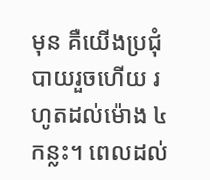មុន គឺយើងប្រជុំ បាយរួចហើយ រហូតដល់ម៉ោង ៤ កន្លះ។ ពេលដល់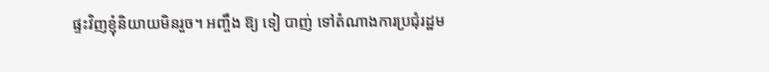ផ្ទះវិញខ្ញុំនិយាយមិនរួច។ អញ្ចឹង ឱ្យ ទៀ បាញ់ ទៅតំណាងការប្រជុំរដ្ឋម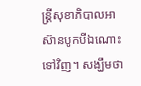ន្រ្តីសុខាភិបាលអាស៊ានបូកបីឯណោះទៅវិញ។ សង្ឃឹមថា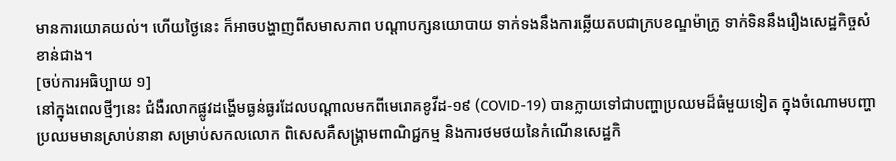មានការយោគយល់។ ហើយថ្ងៃនេះ ក៏អាចបង្ហាញពីសមាសភាព បណ្ដាបក្សនយោបាយ ទាក់ទងនឹងការឆ្លើយតបជាក្របខណ្ឌម៉ាក្រូ ទាក់ទិននឹងរឿងសេដ្ឋកិច្ចសំខាន់ជាង។
[ចប់ការអធិប្បាយ ១]
នៅក្នុងពេលថ្មីៗនេះ ជំងឺរលាកផ្លូវដង្ហើមធ្ងន់ធ្ងរដែលបណ្តាលមកពីមេរោគខូវីដ-១៩ (COVID-19) បានក្លាយទៅជាបញ្ហាប្រឈមដ៏ធំមួយទៀត ក្នុងចំណោមបញ្ហាប្រឈមមានស្រាប់នានា សម្រាប់សកលលោក ពិសេសគឺសង្រ្គាមពាណិជ្ជកម្ម និងការថមថយនៃកំណើនសេដ្ឋកិ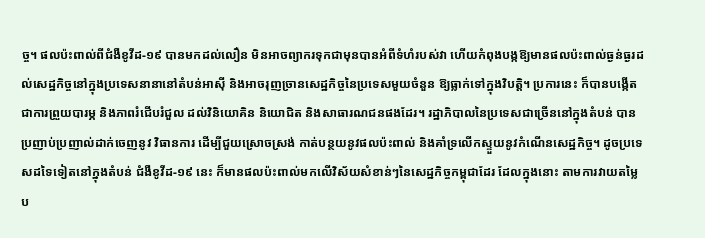ច្ច។ ផលប៉ះពាល់ពីជំងឺខូវីដ-១៩ បានមកដល់លឿន មិនអាចព្យាករទុកជាមុនបានអំពីទំហំរបស់វា ហើយកំពុងបង្កឱ្យមានផលប៉ះពាល់ធ្ងន់ធ្ងរដល់សេដ្ឋកិច្ចនៅក្នុងប្រទេសនានានៅតំបន់អាស៊ី និងអាចរុញច្រានសេដ្ឋកិច្ចនៃប្រទេសមួយចំនួន ឱ្យធ្លាក់ទៅក្នុងវិបត្តិ។ ប្រការនេះ ក៏បានបង្កើតជាការព្រួយបារម្ភ និងភាពរំជើបរំជួល ដល់វិនិយោគិន និយោជិត និងសាធារណជនផងដែរ។ រដ្ឋាភិបាលនៃប្រទេសជាច្រើននៅក្នុងតំបន់ បានប្រញាប់ប្រញាល់ដាក់ចេញនូវ វិធានការ ដើម្បីជួយស្រោចស្រង់ កាត់បន្ថយនូវផលប៉ះពាល់ និងគាំទ្រលើកស្ទួយនូវកំណើនសេដ្ឋកិច្ច។ ដូចប្រទេសដទៃទៀតនៅក្នុងតំបន់ ជំងឺខូវីដ-១៩ នេះ ក៏មានផលប៉ះពាល់មកលើវិស័យសំខាន់ៗនៃសេដ្ឋកិច្ចកម្ពុជាដែរ ដែលក្នុងនោះ តាមការវាយតម្លៃប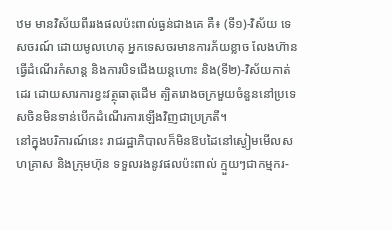ឋម មានវិស័យពីររងផលប៉ះពាល់ធ្ងន់ជាងគេ គឺ៖ (ទី១)-វិស័យ ទេសចរណ៍ ដោយមូលហេតុ អ្នកទេសចរមានការភ័យខ្លាច លែងហ៊ានធ្វើដំណើរកំសាន្ដ និងការបិទជើងយន្តហោះ និង(ទី២)-វិស័យកាត់ដេរ ដោយសារការខ្វះវត្ថុធាតុដើម ត្បិតរោងចក្រមួយចំនួននៅប្រទេសចិនមិនទាន់បើកដំណើរការឡើងវិញជាប្រក្រតី។
នៅក្នុងបរិការណ៍នេះ រាជរដ្ឋាភិបាលក៏មិនឱបដៃនៅស្ងៀមមើលសហគ្រាស និងក្រុមហ៊ុន ទទួលរងនូវផលប៉ះពាល់ ក្មួយៗជាកម្មករ-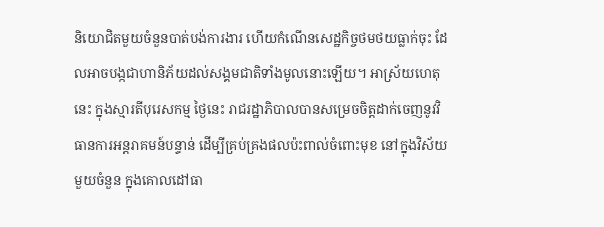និយោជិតមួយចំនួនបាត់បង់ការងារ ហើយកំណើនសេដ្ឋកិច្ចថមថយធ្លាក់ចុះ ដែលអាចបង្កជាហានិភ័យដល់សង្គមជាតិទាំងមូលនោះឡើយ។ អាស្រ័យហេតុនេះ ក្នុងស្មារតីបុរេសកម្ម ថ្ងៃនេះ រាជរដ្ឋាភិបាលបានសម្រេចចិត្តដាក់ចេញនូវវិធានការអន្តរាគមន៍បន្ទាន់ ដើម្បីគ្រប់គ្រងផលប៉ះពាល់ចំពោះមុខ នៅក្នុងវិស័យមួយចំនួន ក្នុងគោលដៅធា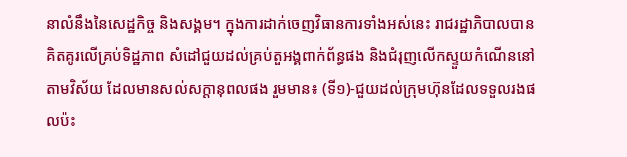នាលំនឹងនៃសេដ្ឋកិច្ច និងសង្គម។ ក្នុងការដាក់ចេញវិធានការទាំងអស់នេះ រាជរដ្ឋាភិបាលបានគិតគូរលើគ្រប់ទិដ្ឋភាព សំដៅជួយដល់គ្រប់តួអង្គពាក់ព័ន្ធផង និងជំរុញលើកស្ទួយកំណើននៅតាមវិស័យ ដែលមានសល់សក្តានុពលផង រួមមាន៖ (ទី១)-ជួយដល់ក្រុមហ៊ុនដែលទទួលរងផលប៉ះ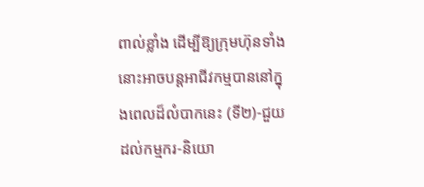ពាល់ខ្លាំង ដើម្បីឱ្យក្រុមហ៊ុនទាំងនោះអាចបន្តអាជីវកម្មបាននៅក្នុងពេលដ៏លំបាកនេះ (ទី២)-ជួយដល់កម្មករ-និយោ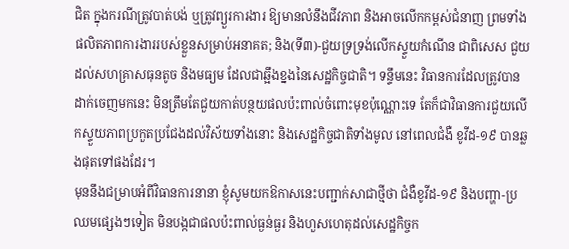ជិត ក្នុងករណីត្រូវបាត់បង់ ឬត្រូវព្យួរការងារ ឱ្យមានលំនឹងជីវភាព និងអាចលើកកម្ពស់ជំនាញ ព្រមទាំងផលិតភាពការងាររបស់ខ្លួនសម្រាប់អនាគត; និង(ទី៣)-ជួយទ្រទ្រង់លើកស្ទួយកំណើន ជាពិសេស ជួយដល់សហគ្រាសធុនតូច និងមធ្យម ដែលជាឆ្អឹងខ្នងនៃសេដ្ឋកិច្ចជាតិ។ ទន្ទឹមនេះ វិធានការដែលត្រូវបានដាក់ចេញមកនេះ មិនត្រឹមតែជួយកាត់បន្ថយផលប៉ះពាល់ចំពោះមុខប៉ុណ្ណោះទេ តែក៏ជាវិធានការជួយលើកស្ទួយភាពប្រកួតប្រជែងដល់វិស័យទាំងនោះ និងសេដ្ឋកិច្ចជាតិទាំងមូល នៅពេលជំងឺ ខូវីដ-១៩ បានឆ្លងផុតទៅផងដែរ។
មុននឹងជម្រាបអំពីវិធានការនានា ខ្ញុំសូមយកឱកាសនេះបញ្ជាក់សាជាថ្មីថា ជំងឺខូវីដ-១៩ និងបញ្ហា-ប្រឈមផ្សេងៗទៀត មិនបង្កជាផលប៉ះពាល់ធ្ងន់ធ្ងរ និងហួសហេតុដល់សេដ្ឋកិច្ចក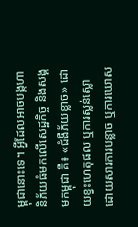ម្ពុជានោះទេ។ អ្វីដែលអាចបង្កហានិភ័យធំមកលើសេដ្ឋកិច្ច និងសង្គមកម្ពុជា គឺ៖ «ជំងឺភ័យខ្លាច» ដោយខ្វះហេតុផល ឬការស្លន់ស្លោ ដោយសារការបន្លាច ឬការឃោស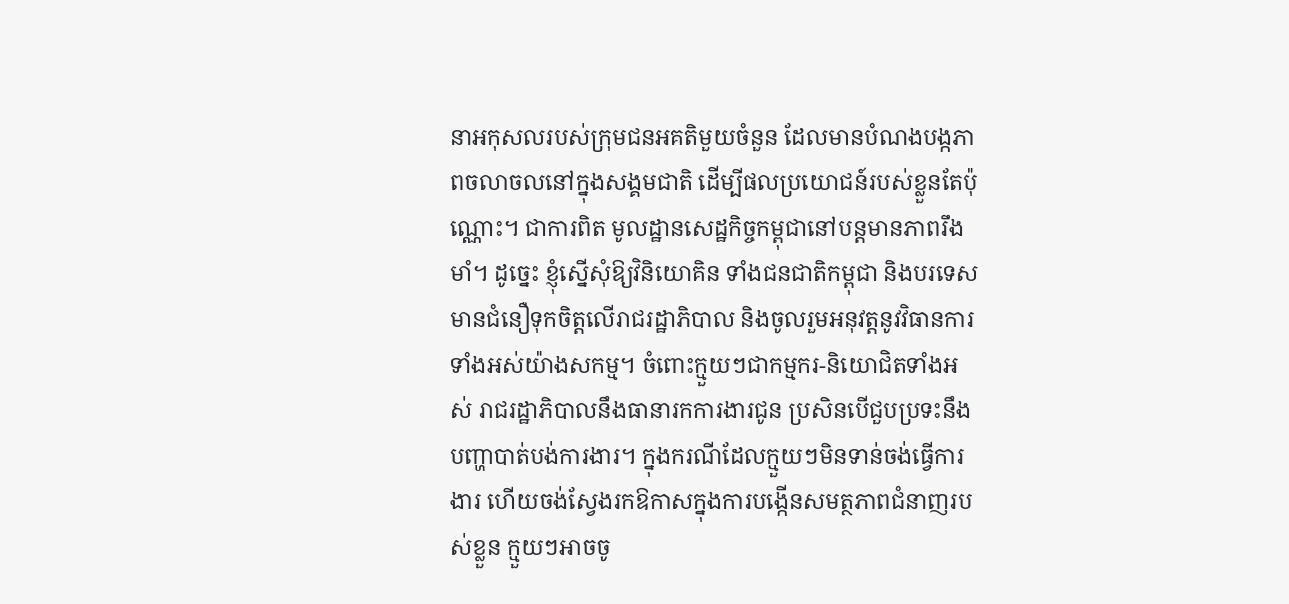នាអកុសលរបស់ក្រុមជនអគតិមួយចំនួន ដែលមានបំណងបង្កភាពចលាចលនៅក្នុងសង្គមជាតិ ដើម្បីផលប្រយោជន៍របស់ខ្លួនតែប៉ុណ្ណោះ។ ជាការពិត មូលដ្ឋានសេដ្ឋកិច្ចកម្ពុជានៅបន្តមានភាពរឹងមាំ។ ដូច្នេះ ខ្ញុំស្នើសុំឱ្យវិនិយោគិន ទាំងជនជាតិកម្ពុជា និងបរទេស មានជំនឿទុកចិត្តលើរាជរដ្ឋាភិបាល និងចូលរួមអនុវត្តនូវវិធានការទាំងអស់យ៉ាងសកម្ម។ ចំពោះក្មួយៗជាកម្មករ-និយោជិតទាំងអស់ រាជរដ្ឋាភិបាលនឹងធានារកការងារជូន ប្រសិនបើជួបប្រទះនឹងបញ្ហាបាត់បង់ការងារ។ ក្នុងករណីដែលក្មួយៗមិនទាន់ចង់ធ្វើការងារ ហើយចង់ស្វែងរកឱកាសក្នុងការបង្កើនសមត្ថភាពជំនាញរបស់ខ្លួន ក្មួយៗអាចចូ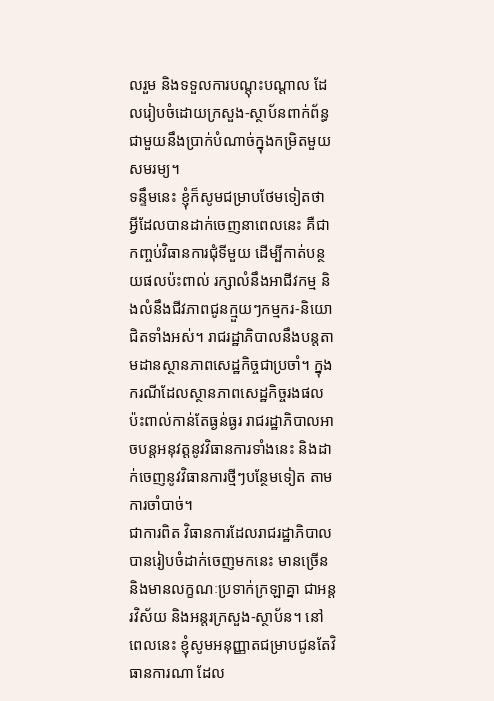លរួម និងទទួលការបណ្តុះបណ្តាល ដែលរៀបចំដោយក្រសួង-ស្ថាប័នពាក់ព័ន្ធ ជាមួយនឹងប្រាក់បំណាច់ក្នុងកម្រិតមួយសមរម្យ។
ទន្ទឹមនេះ ខ្ញុំក៏សូមជម្រាបថែមទៀតថា អ្វីដែលបានដាក់ចេញនាពេលនេះ គឺជាកញ្ចប់វិធានការជុំទីមួយ ដើម្បីកាត់បន្ថយផលប៉ះពាល់ រក្សាលំនឹងអាជីវកម្ម និងលំនឹងជីវភាពជូនក្មួយៗកម្មករ-និយោជិតទាំងអស់។ រាជរដ្ឋាភិបាលនឹងបន្តតាមដានស្ថានភាពសេដ្ឋកិច្ចជាប្រចាំ។ ក្នុងករណីដែលស្ថានភាពសេដ្ឋកិច្ចរងផលប៉ះពាល់កាន់តែធ្ងន់ធ្ងរ រាជរដ្ឋាភិបាលអាចបន្តអនុវត្តនូវវិធានការទាំងនេះ និងដាក់ចេញនូវវិធានការថ្មីៗបន្ថែមទៀត តាមការចាំបាច់។
ជាការពិត វិធានការដែលរាជរដ្ឋាភិបាលបានរៀបចំដាក់ចេញមកនេះ មានច្រើន និងមានលក្ខណៈប្រទាក់ក្រឡាគ្នា ជាអន្តរវិស័យ និងអន្តរក្រសួង-ស្ថាប័ន។ នៅពេលនេះ ខ្ញុំសូមអនុញ្ញាតជម្រាបជូនតែវិធានការណា ដែល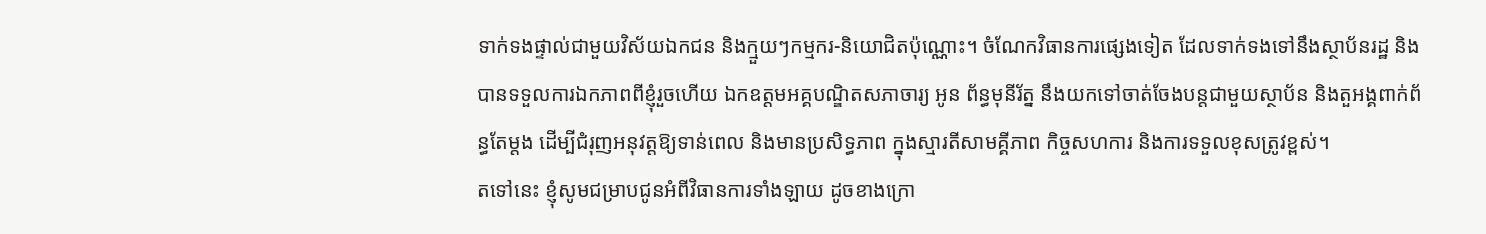ទាក់ទងផ្ទាល់ជាមួយវិស័យឯកជន និងក្មួយៗកម្មករ-និយោជិតប៉ុណ្ណោះ។ ចំណែកវិធានការផ្សេងទៀត ដែលទាក់ទងទៅនឹងស្ថាប័នរដ្ឋ និងបានទទួលការឯកភាពពីខ្ញុំរួចហើយ ឯកឧត្តមអគ្គបណ្ឌិតសភាចារ្យ អូន ព័ន្ធមុនីរ័ត្ន នឹងយកទៅចាត់ចែងបន្តជាមួយស្ថាប័ន និងតួអង្គពាក់ព័ន្ធតែម្តង ដើម្បីជំរុញអនុវត្តឱ្យទាន់ពេល និងមានប្រសិទ្ធភាព ក្នុងស្មារតីសាមគ្គីភាព កិច្ចសហការ និងការទទួលខុសត្រូវខ្ពស់។
តទៅនេះ ខ្ញុំសូមជម្រាបជូនអំពីវិធានការទាំងឡាយ ដូចខាងក្រោ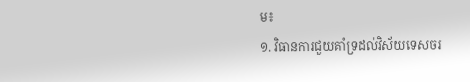ម៖
១. វិធានការជួយគាំទ្រដល់វិស័យទេសចរ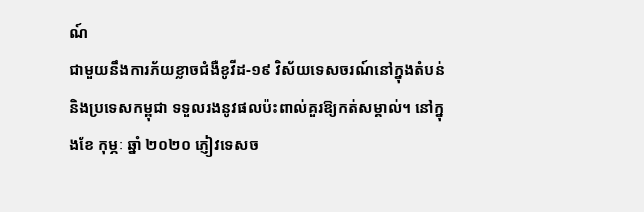ណ៍
ជាមួយនឹងការភ័យខ្លាចជំងឺខូវីដ-១៩ វិស័យទេសចរណ៍នៅក្នុងតំបន់ និងប្រទេសកម្ពុជា ទទួលរងនូវផលប៉ះពាល់គួរឱ្យកត់សម្គាល់។ នៅក្នុងខែ កុម្ភៈ ឆ្នាំ ២០២០ ភ្ញៀវទេសច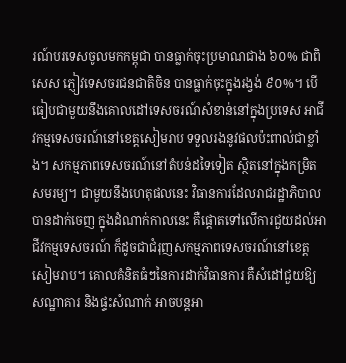រណ៍បរទេសចូលមកកម្ពុជា បានធ្លាក់ចុះប្រមាណជាង ៦០% ជាពិសេស ភ្ញៀវទេសចរជនជាតិចិន បានធ្លាក់ចុះក្នុងរង្វង់ ៩០%។ បើធៀបជាមួយនឹងគោលដៅទេសចរណ៍សំខាន់នៅក្នុងប្រទេស អាជីវកម្មទេសចរណ៍នៅខេត្តសៀមរាប ទទួលរងនូវផលប៉ះពាល់ជាខ្លាំង។ សកម្មភាពទេសចរណ៍នៅតំបន់ដទៃទៀត ស្ថិតនៅក្នុងកម្រិតសមរម្យ។ ជាមួយនឹងហេតុផលនេះ វិធានការដែលរាជរដ្ឋាភិបាលបានដាក់ចេញ ក្នុងដំណាក់កាលនេះ គឺផ្តោតទៅលើការជួយដល់អាជីវកម្មទេសចរណ៍ ក៏ដូចជាជំរុញសកម្មភាពទេសចរណ៍នៅខេត្តសៀមរាប។ គោលគំនិតធំៗនៃការដាក់វិធានការ គឺសំដៅជួយឱ្យសណ្ឋាគារ និងផ្ទះសំណាក់ អាចបន្តអា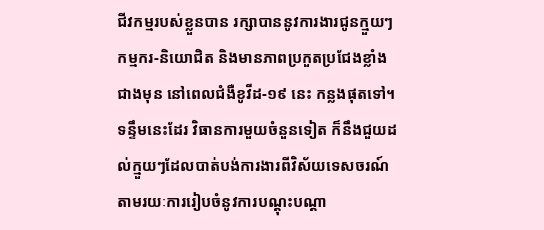ជីវកម្មរបស់ខ្លួនបាន រក្សាបាននូវការងារជូនក្មួយៗកម្មករ-និយោជិត និងមានភាពប្រកួតប្រជែងខ្លាំងជាងមុន នៅពេលជំងឺខូវីដ-១៩ នេះ កន្លងផុតទៅ។ ទន្ទឹមនេះដែរ វិធានការមួយចំនួនទៀត ក៏នឹងជួយដល់ក្មួយៗដែលបាត់បង់ការងារពីវិស័យទេសចរណ៍ តាមរយៈការរៀបចំនូវការបណ្តុះបណ្តា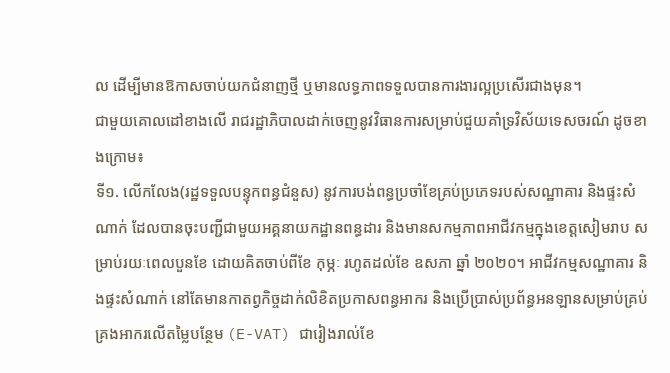ល ដើម្បីមានឱកាសចាប់យកជំនាញថ្មី ឬមានលទ្ធភាពទទួលបានការងារល្អប្រសើរជាងមុន។
ជាមួយគោលដៅខាងលើ រាជរដ្ឋាភិបាលដាក់ចេញនូវវិធានការសមា្រប់ជួយគាំទ្រវិស័យទេសចរណ៍ ដូចខាងក្រោម៖
ទី១. លើកលែង(រដ្ឋទទួលបន្ទុកពន្ធជំនួស) នូវការបង់ពន្ធប្រចាំខែគ្រប់ប្រភេទរបស់សណ្ឋាគារ និងផ្ទះសំណាក់ ដែលបានចុះបញ្ជីជាមួយអគ្គនាយកដ្ឋានពន្ធដារ និងមានសកម្មភាពអាជីវកម្មក្នុងខេត្តសៀមរាប សម្រាប់រយៈពេលបួនខែ ដោយគិតចាប់ពីខែ កុម្ភៈ រហូតដល់ខែ ឧសភា ឆ្នាំ ២០២០។ អាជីវកម្មសណ្ឋាគារ និងផ្ទះសំណាក់ នៅតែមានកាតព្វកិច្ចដាក់លិខិតប្រកាសពន្ធអាករ និងប្រើប្រាស់ប្រព័ន្ធអនឡានសម្រាប់គ្រប់គ្រងអាករលើតម្លៃបន្ថែម (E-VAT) ជារៀងរាល់ខែ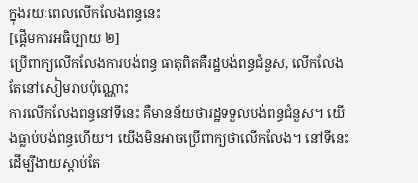ក្នុងរយៈពេលលើកលែងពន្ធនេះ
[ផ្ដើមការអធិប្បាយ ២]
ប្រើពាក្យលើកលែងការបង់ពន្ធ ធាតុពិតគឺរដ្ឋបង់ពន្ធជំនួស, លើកលែងតែនៅសៀមរាបប៉ុណ្ណោះ
ការលើកលែងពន្ធនៅទីនេះ គឺមានន័យថារដ្ឋទទួលបង់ពន្ធជំនួស។ យើងធ្លាប់បង់ពន្ធហើយ។ យើងមិនអាចប្រើពាក្យថាលើកលែង។ នៅទីនេះដើម្បីងាយស្តាប់តែ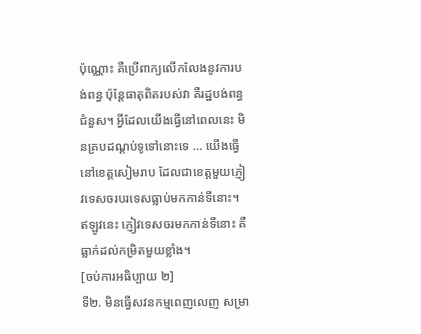ប៉ុណ្ណោះ គឺប្រើពាក្យលើកលែងនូវការបង់ពន្ធ ប៉ុន្តែធាតុពិតរបស់វា គឺរដ្ឋបង់ពន្ធជំនួស។ អ្វីដែលយើងធ្វើនៅពេលនេះ មិនគ្របដណ្តប់ទូទៅនោះទេ … យើងធ្វើនៅខេត្តសៀមរាប ដែលជាខេត្តមួយភ្ញៀវទេសចរបរទេសធ្លាប់មកកាន់ទីនោះ។ ឥឡូវនេះ ភ្ញៀវទេសចរមកកាន់ទីនោះ គឺធ្លាក់ដល់កម្រិតមួយខ្លាំង។
[ចប់ការអធិប្បាយ ២]
ទី២. មិនធ្វើសវនកម្មពេញលេញ សម្រា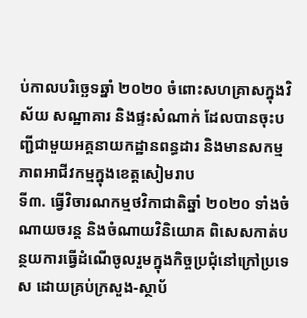ប់កាលបរិច្ឆេទឆ្នាំ ២០២០ ចំពោះសហគ្រាសក្នុងវិស័យ សណ្ឋាគារ និងផ្ទះសំណាក់ ដែលបានចុះបញ្ជីជាមួយអគ្គនាយកដ្ឋានពន្ធដារ និងមានសកម្ម ភាពអាជីវកម្មក្នុងខេត្តសៀមរាប
ទី៣. ធ្វើវិចារណកម្មថវិកាជាតិឆ្នាំ ២០២០ ទាំងចំណាយចរន្ត និងចំណាយវិនិយោគ ពិសេសកាត់បន្ថយការធ្វើដំណើចូលរួមក្នុងកិច្ចប្រជុំនៅក្រៅប្រទេស ដោយគ្រប់ក្រសួង-ស្ថាប័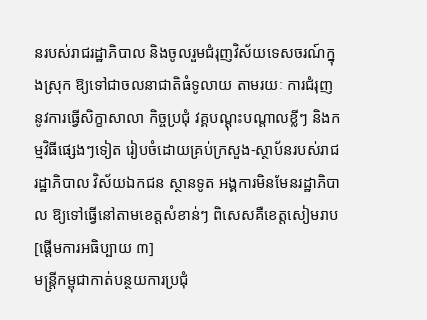នរបស់រាជរដ្ឋាភិបាល និងចូលរួមជំរុញវិស័យទេសចរណ៍ក្នុងស្រុក ឱ្យទៅជាចលនាជាតិធំទូលាយ តាមរយៈ ការជំរុញនូវការធ្វើសិក្ខាសាលា កិច្ចប្រជុំ វគ្គបណ្តុះបណ្តាលខ្លីៗ និងកម្មវិធីផ្សេងៗទៀត រៀបចំដោយគ្រប់ក្រសួង-ស្ថាប័នរបស់រាជរដ្ឋាភិបាល វិស័យឯកជន ស្ថានទូត អង្គការមិនមែនរដ្ឋាភិបាល ឱ្យទៅធ្វើនៅតាមខេត្តសំខាន់ៗ ពិសេសគឺខេត្តសៀមរាប
[ផ្ដើមការអធិប្បាយ ៣]
មន្រ្តីកម្ពុជាកាត់បន្ថយការប្រជុំ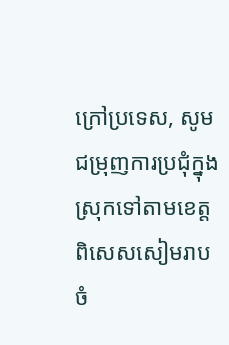ក្រៅប្រទេស, សូមជម្រុញការប្រជុំក្នុងស្រុកទៅតាមខេត្ត ពិសេសសៀមរាប
ចំ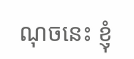ណុចនេះ ខ្ញុំ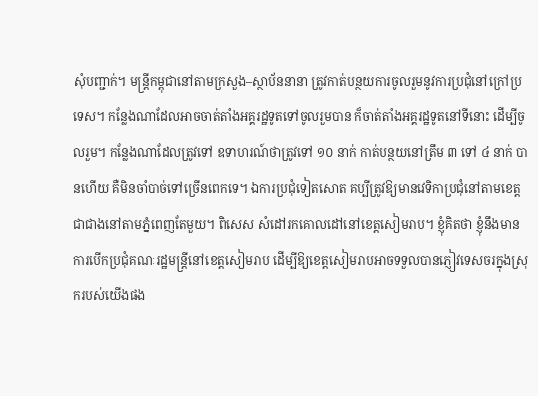សុំបញ្ជាក់។ មន្រ្តីកម្ពុជានៅតាមក្រសួង–ស្ថាប័ននានា ត្រូវកាត់បន្ថយការចូលរួមនូវការប្រជុំនៅក្រៅប្រទេស។ កន្លែងណាដែលអាចចាត់តាំងអគ្គរដ្ឋទូតទៅចូលរួមបាន ក៏ចាត់តាំងអគ្គរដ្ឋទូតនៅទីនោះ ដើម្បីចូលរួម។ កន្លែងណាដែលត្រូវទៅ ឧទាហរណ៍ថាត្រូវទៅ ១០ នាក់ កាត់បន្ថយនៅត្រឹម ៣ ទៅ ៤ នាក់ បានហើយ គឺមិនចាំបាច់ទៅច្រើនពេកទេ។ ឯការប្រជុំទៀតសោត គប្បីត្រូវឱ្យមានវេទិកាប្រជុំនៅតាមខេត្តជាជាងនៅតាមភ្នំពេញតែមួយ។ ពិសេស សំដៅរកគោលដៅនៅខេត្តសៀមរាប។ ខ្ញុំគិតថា ខ្ញុំនឹងមានការបើកប្រជុំគណៈរដ្ឋមន្រ្តីនៅខេត្តសៀមរាប ដើម្បីឱ្យខេត្តសៀមរាបអាចទទួលបានភ្ញៀវទេសចរក្នុងស្រុករបស់យើងផង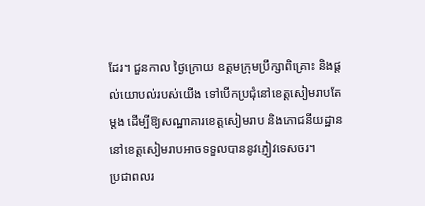ដែរ។ ជួនកាល ថ្ងៃក្រោយ ឧត្តមក្រុមប្រឹក្សាពិគ្រោះ និងផ្តល់យោបល់របស់យើង ទៅបើកប្រជុំនៅខេត្តសៀមរាបតែម្តង ដើម្បីឱ្យសណ្ឋាគារខេត្តសៀមរាប និងភោជនីយដ្ឋាននៅខេត្តសៀមរាបអាចទទួលបាននូវភ្ញៀវទេសចរ។
ប្រជាពលរ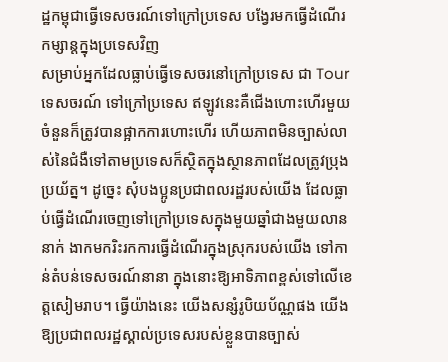ដ្ឋកម្ពុជាធ្វើទេសចរណ៍ទៅក្រៅប្រទេស បង្វែរមកធ្វើដំណើរកម្សាន្តក្នុងប្រទេសវិញ
សម្រាប់អ្នកដែលធ្លាប់ធ្វើទេសចរនៅក្រៅប្រទេស ជា Tour ទេសចរណ៍ ទៅក្រៅប្រទេស ឥឡូវនេះគឺជើងហោះហើរមួយចំនួនក៏ត្រូវបានផ្អាកការហោះហើរ ហើយភាពមិនច្បាស់លាស់នៃជំងឺទៅតាមប្រទេសក៏ស្ថិតក្នុងស្ថានភាពដែលត្រូវប្រុងប្រយ័ត្ន។ ដូច្នេះ សុំបងប្អូនប្រជាពលរដ្ឋរបស់យើង ដែលធ្លាប់ធ្វើដំណើរចេញទៅក្រៅប្រទេសក្នុងមួយឆ្នាំជាងមួយលាននាក់ ងាកមករិះរកការធ្វើដំណើរក្នុងស្រុករបស់យើង ទៅកាន់តំបន់ទេសចរណ៍នានា ក្នុងនោះឱ្យអាទិភាពខ្ពស់ទៅលើខេត្តសៀមរាប។ ធ្វើយ៉ាងនេះ យើងសន្សំរូបិយប័ណ្ណផង យើងឱ្យប្រជាពលរដ្ឋស្គាល់ប្រទេសរបស់ខ្លួនបានច្បាស់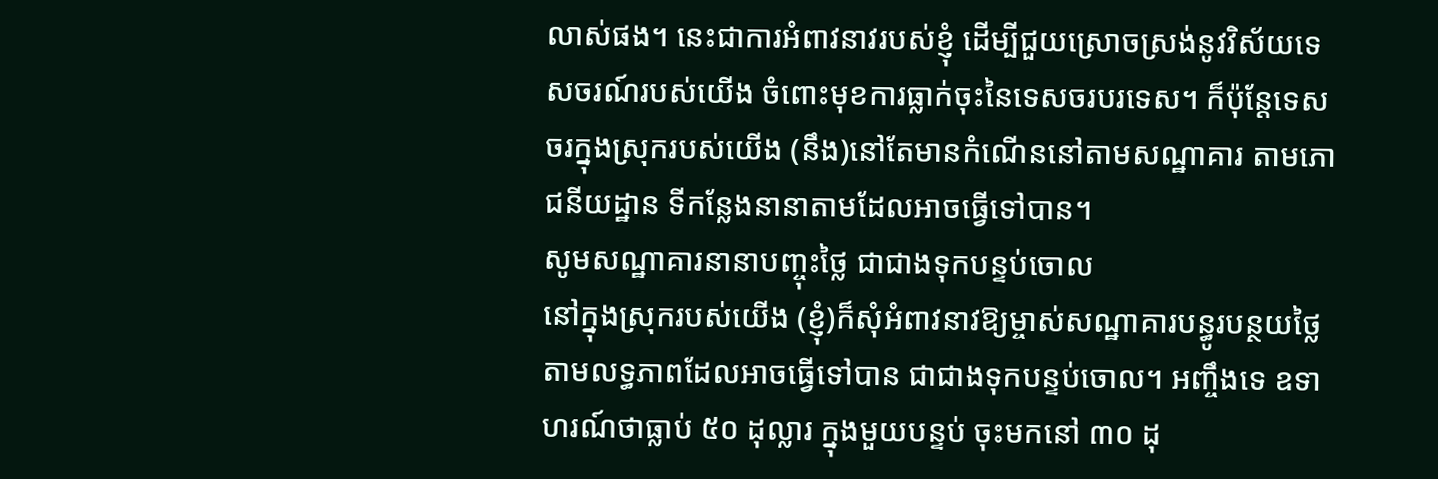លាស់ផង។ នេះជាការអំពាវនាវរបស់ខ្ញុំ ដើម្បីជួយស្រោចស្រង់នូវវិស័យទេសចរណ៍របស់យើង ចំពោះមុខការធ្លាក់ចុះនៃទេសចរបរទេស។ ក៏ប៉ុន្តែទេសចរក្នុងស្រុករបស់យើង (នឹង)នៅតែមានកំណើននៅតាមសណ្ឋាគារ តាមភោជនីយដ្ឋាន ទីកន្លែងនានាតាមដែលអាចធ្វើទៅបាន។
សូមសណ្ឋាគារនានាបញ្ចុះថ្លៃ ជាជាងទុកបន្ទប់ចោល
នៅក្នុងស្រុករបស់យើង (ខ្ញុំ)ក៏សុំអំពាវនាវឱ្យម្ចាស់សណ្ឋាគារបន្ធូរបន្ថយថ្លៃតាមលទ្ធភាពដែលអាចធ្វើទៅបាន ជាជាងទុកបន្ទប់ចោល។ អញ្ចឹងទេ ឧទាហរណ៍ថាធ្លាប់ ៥០ ដុល្លារ ក្នុងមួយបន្ទប់ ចុះមកនៅ ៣០ ដុ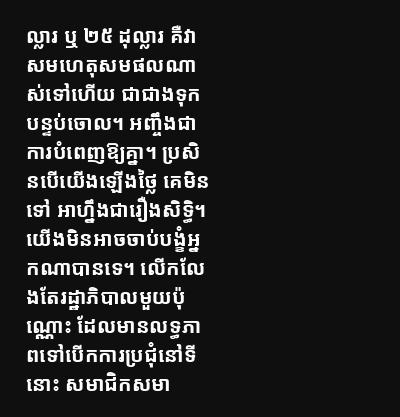ល្លារ ឬ ២៥ ដុល្លារ គឺវាសមហេតុសមផលណាស់ទៅហើយ ជាជាងទុកបន្ទប់ចោល។ អញ្ចឹងជាការបំពេញឱ្យគ្នា។ ប្រសិនបើយើងឡើងថ្លៃ គេមិនទៅ អាហ្នឹងជារឿងសិទ្ធិ។ យើងមិនអាចចាប់បង្ខំអ្នកណាបានទេ។ លើកលែងតែរដ្ឋាភិបាលមួយប៉ុណ្ណោះ ដែលមានលទ្ធភាពទៅបើកការប្រជុំនៅទីនោះ សមាជិកសមា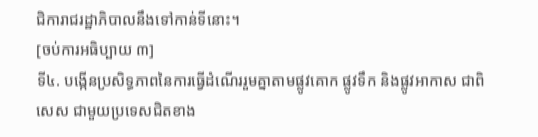ជិការាជរដ្ឋាភិបាលនឹងទៅកាន់ទីនោះ។
[ចប់ការអធិប្បាយ ៣]
ទី៤. បង្កើនប្រសិទ្ធភាពនៃការធ្វើដំណើររួមគ្នាតាមផ្លូវគោក ផ្លូវទឹក និងផ្លូវអាកាស ជាពិសេស ជាមួយប្រទេសជិតខាង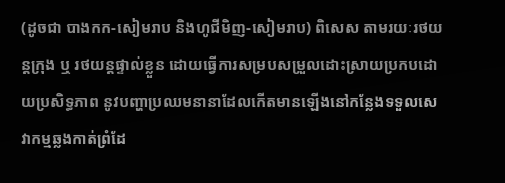(ដូចជា បាងកក-សៀមរាប និងហូជីមិញ-សៀមរាប) ពិសេស តាមរយៈរថយន្តក្រុង ឬ រថយន្តផ្ទាល់ខ្លួន ដោយធ្វើការសម្របសម្រួលដោះស្រាយប្រកបដោយប្រសិទ្ធភាព នូវបញ្ហាប្រឈមនានាដែលកើតមានឡើងនៅកន្លែងទទួលសេវាកម្មឆ្លងកាត់ព្រំដែ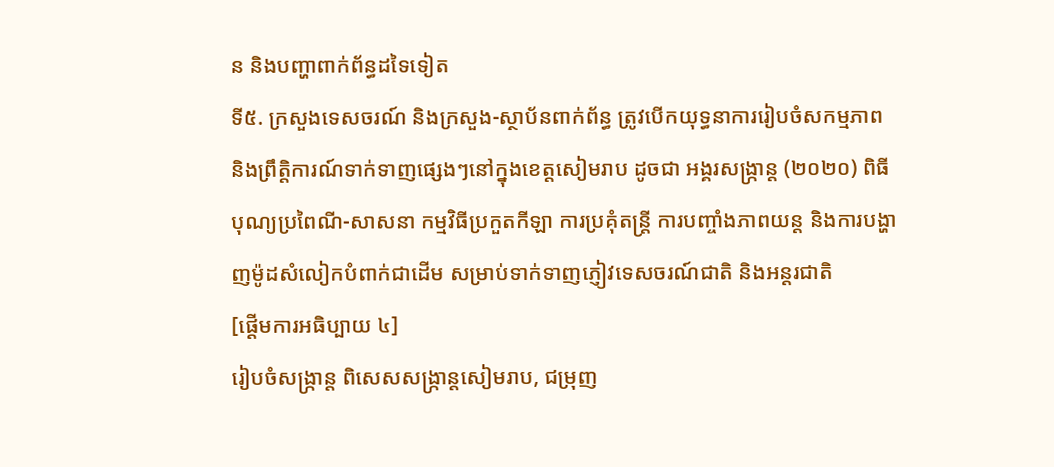ន និងបញ្ហាពាក់ព័ន្ធដទៃទៀត
ទី៥. ក្រសួងទេសចរណ៍ និងក្រសួង-ស្ថាប័នពាក់ព័ន្ធ ត្រូវបើកយុទ្ធនាការរៀបចំសកម្មភាព និងព្រឹត្តិការណ៍ទាក់ទាញផ្សេងៗនៅក្នុងខេត្តសៀមរាប ដូចជា អង្គរសង្រ្កាន្ត (២០២០) ពិធីបុណ្យប្រពៃណី-សាសនា កម្មវិធីប្រកួតកីឡា ការប្រគុំតន្ត្រី ការបញ្ចាំងភាពយន្ត និងការបង្ហាញម៉ូដសំលៀកបំពាក់ជាដើម សម្រាប់ទាក់ទាញភ្ញៀវទេសចរណ៍ជាតិ និងអន្តរជាតិ
[ផ្ដើមការអធិប្បាយ ៤]
រៀបចំសង្ក្រាន្ត ពិសេសសង្ក្រាន្តសៀមរាប, ជម្រុញ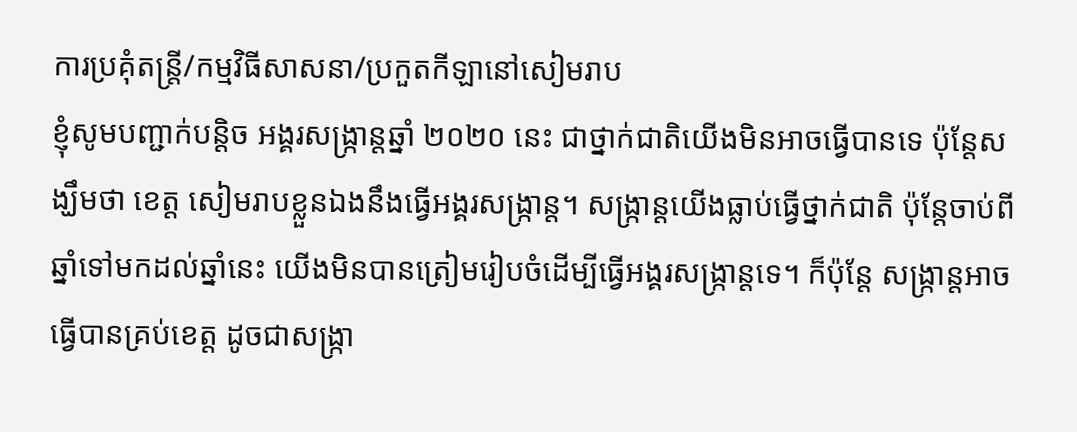ការប្រគុំតន្រ្តី/កម្មវិធីសាសនា/ប្រកួតកីឡានៅសៀមរាប
ខ្ញុំសូមបញ្ជាក់បន្តិច អង្គរសង្រ្កាន្តឆ្នាំ ២០២០ នេះ ជាថ្នាក់ជាតិយើងមិនអាចធ្វើបានទេ ប៉ុន្តែសង្ឃឹមថា ខេត្ត សៀមរាបខ្លួនឯងនឹងធ្វើអង្គរសង្រ្កាន្ត។ សង្រ្កាន្តយើងធ្លាប់ធ្វើថ្នាក់ជាតិ ប៉ុន្តែចាប់ពីឆ្នាំទៅមកដល់ឆ្នាំនេះ យើងមិនបានត្រៀមរៀបចំដើម្បីធ្វើអង្គរសង្រ្កាន្តទេ។ ក៏ប៉ុន្តែ សង្រ្កាន្តអាចធ្វើបានគ្រប់ខេត្ត ដូចជាសង្រ្កា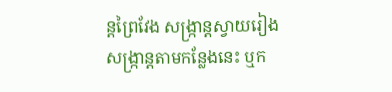ន្តព្រៃវែង សង្រ្កាន្តស្វាយរៀង សង្រ្កាន្តតាមកន្លែងនេះ ឬក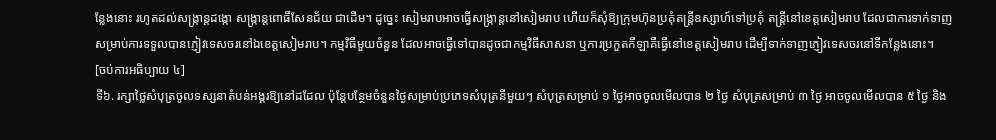ន្លែងនោះ រហូតដល់សង្រ្កាន្តដង្កោ សង្រ្កាន្តពោធិ៍សែនជ័យ ជាដើម។ ដូច្នេះ សៀមរាបអាចធ្វើសង្រ្កាន្តនៅសៀមរាប ហើយក៏សុំឱ្យក្រុមហ៊ុនប្រគុំតន្រ្តីឧស្សាហ៍ទៅប្រគុំ តន្ត្រីនៅខេត្តសៀមរាប ដែលជាការទាក់ទាញសម្រាប់ការទទួលបានភ្ញៀវទេសចរនៅឯខេត្តសៀមរាប។ កម្មវិធីមួយចំនួន ដែលអាចធ្វើទៅបានដូចជាកម្មវិធីសាសនា ឬការប្រកួតកីឡាគឺធ្វើនៅខេត្តសៀមរាប ដើម្បីទាក់ទាញភ្ញៀវទេសចរនៅទីកន្លែងនោះ។
[ចប់ការអធិប្បាយ ៤]
ទី៦. រក្សាថ្លៃសំបុត្រចូលទស្សនាតំបន់អង្គរឱ្យនៅដដែល ប៉ុន្តែបន្ថែមចំនួនថ្ងៃសម្រាប់ប្រភេទសំបុត្រនីមួយៗ សំបុត្រសម្រាប់ ១ ថ្ងៃអាចចូលមើលបាន ២ ថ្ងៃ សំបុត្រសម្រាប់ ៣ ថ្ងៃ អាចចូលមើលបាន ៥ ថ្ងៃ និង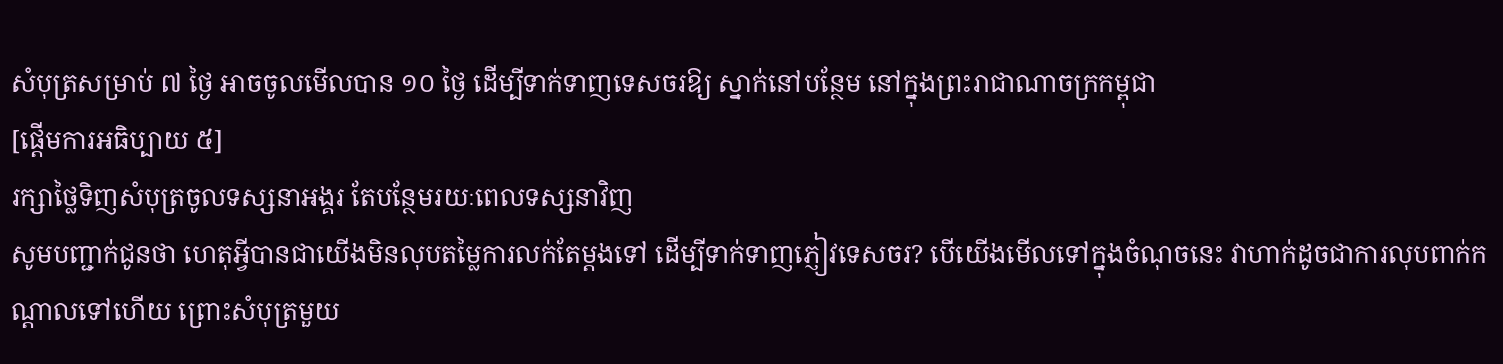សំបុត្រសម្រាប់ ៧ ថ្ងៃ អាចចូលមើលបាន ១០ ថ្ងៃ ដើម្បីទាក់ទាញទេសចរឱ្យ ស្នាក់នៅបន្ថែម នៅក្នុងព្រះរាជាណាចក្រកម្ពុជា
[ផ្ដើមការអធិប្បាយ ៥]
រក្សាថ្លៃទិញសំបុត្រចូលទស្សនាអង្គរ តែបន្ថែមរយៈពេលទស្សនាវិញ
សូមបញ្ជាក់ជូនថា ហេតុអ្វីបានជាយើងមិនលុបតម្លៃការលក់តែម្តងទៅ ដើម្បីទាក់ទាញភ្ញៀវទេសចរ? បើយើងមើលទៅក្នុងចំណុចនេះ វាហាក់ដូចជាការលុបពាក់កណ្តាលទៅហើយ ព្រោះសំបុត្រមួយ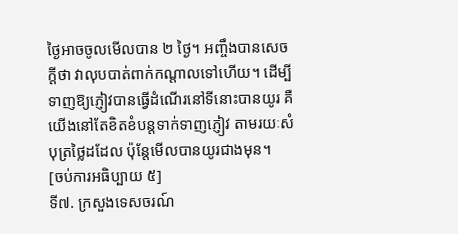ថ្ងៃអាចចូលមើលបាន ២ ថ្ងៃ។ អញ្ចឹងបានសេចក្តីថា វាលុបបាត់ពាក់កណ្តាលទៅហើយ។ ដើម្បីទាញឱ្យភ្ញៀវបានធ្វើដំណើរនៅទីនោះបានយូរ គឺយើងនៅតែខិតខំបន្តទាក់ទាញភ្ញៀវ តាមរយៈសំបុត្រថ្លៃដដែល ប៉ុន្តែមើលបានយូរជាងមុន។
[ចប់ការអធិប្បាយ ៥]
ទី៧. ក្រសួងទេសចរណ៍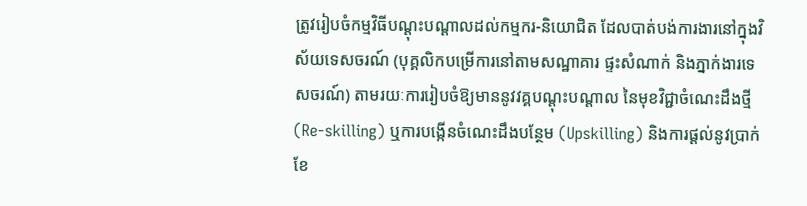ត្រូវរៀបចំកម្មវិធីបណ្តុះបណ្តាលដល់កម្មករ-និយោជិត ដែលបាត់បង់ការងារនៅក្នុងវិស័យទេសចរណ៍ (បុគ្គលិកបម្រើការនៅតាមសណ្ឋាគារ ផ្ទះសំណាក់ និងភ្នាក់ងារទេសចរណ៍) តាមរយៈការរៀបចំឱ្យមាននូវវគ្គបណ្តុះបណ្តាល នៃមុខវិជ្ជាចំណេះដឹងថ្មី (Re-skilling) ឬការបង្កើនចំណេះដឹងបន្ថែម (Upskilling) និងការផ្តល់នូវប្រាក់ខែ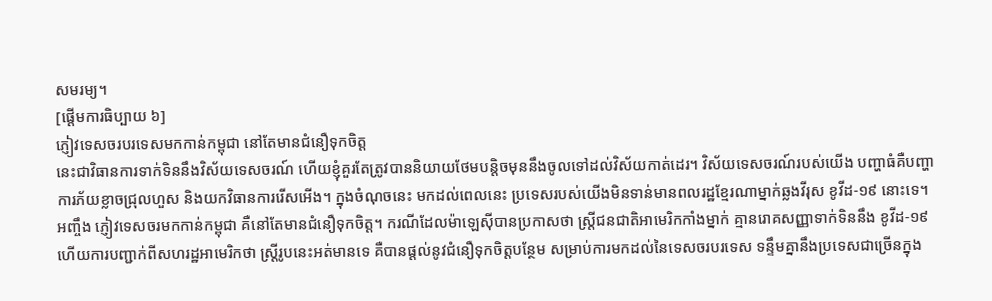សមរម្យ។
[ផ្ដើមការធិប្បាយ ៦]
ភ្ញៀវទេសចរបរទេសមកកាន់កម្ពុជា នៅតែមានជំនឿទុកចិត្ត
នេះជាវិធានការទាក់ទិននឹងវិស័យទេសចរណ៍ ហើយខ្ញុំគួរតែត្រូវបាននិយាយថែមបន្តិចមុននឹងចូលទៅដល់វិស័យកាត់ដេរ។ វិស័យទេសចរណ៍របស់យើង បញ្ហាធំគឺបញ្ហាការភ័យខ្លាចជ្រុលហួស និងយកវិធានការរើសអើង។ ក្នុងចំណុចនេះ មកដល់ពេលនេះ ប្រទេសរបស់យើងមិនទាន់មានពលរដ្ឋខ្មែរណាម្នាក់ឆ្លងវីរុស ខូវីដ-១៩ នោះទេ។ អញ្ចឹង ភ្ញៀវទេសចរមកកាន់កម្ពុជា គឺនៅតែមានជំនឿទុកចិត្ត។ ករណីដែលម៉ាឡេស៊ីបានប្រកាសថា ស្ត្រីជនជាតិអាមេរិកកាំងម្នាក់ គ្មានរោគសញ្ញាទាក់ទិននឹង ខូវីដ-១៩ ហើយការបញ្ជាក់ពីសហរដ្ឋអាមេរិកថា ស្រ្តីរូបនេះអត់មានទេ គឺបានផ្តល់នូវជំនឿទុកចិត្តបន្ថែម សម្រាប់ការមកដល់នៃទេសចរបរទេស ទន្ទឹមគ្នានឹងប្រទេសជាច្រើនក្នុង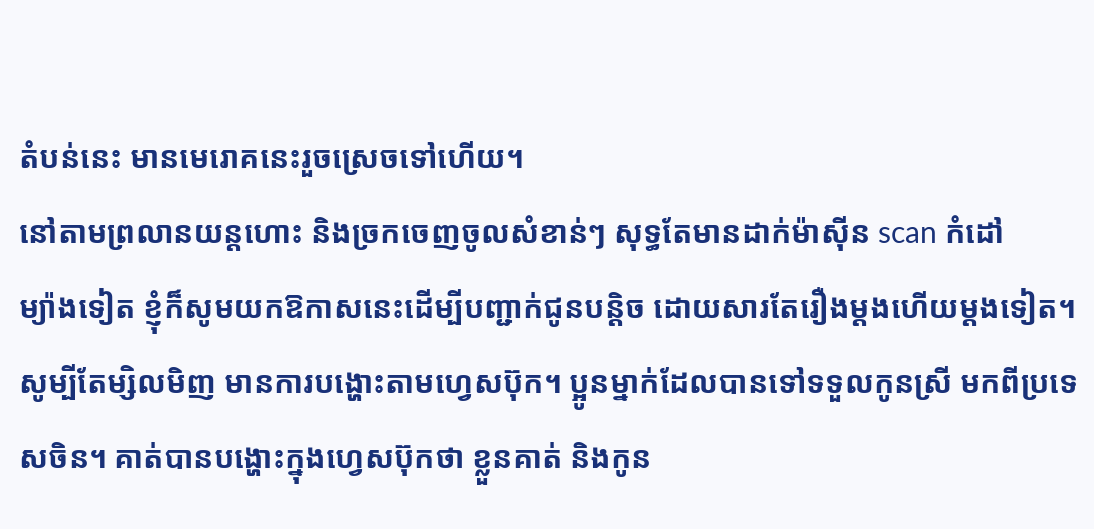តំបន់នេះ មានមេរោគនេះរួចស្រេចទៅហើយ។
នៅតាមព្រលានយន្តហោះ និងច្រកចេញចូលសំខាន់ៗ សុទ្ធតែមានដាក់ម៉ាស៊ីន scan កំដៅ
ម្យ៉ាងទៀត ខ្ញុំក៏សូមយកឱកាសនេះដើម្បីបញ្ជាក់ជូនបន្តិច ដោយសារតែរឿងម្តងហើយម្តងទៀត។ សូម្បីតែម្សិលមិញ មានការបង្ហោះតាមហ្វេសប៊ុក។ ប្អូនម្នាក់ដែលបានទៅទទួលកូនស្រី មកពីប្រទេសចិន។ គាត់បានបង្ហោះក្នុងហ្វេសប៊ុកថា ខ្លួនគាត់ និងកូន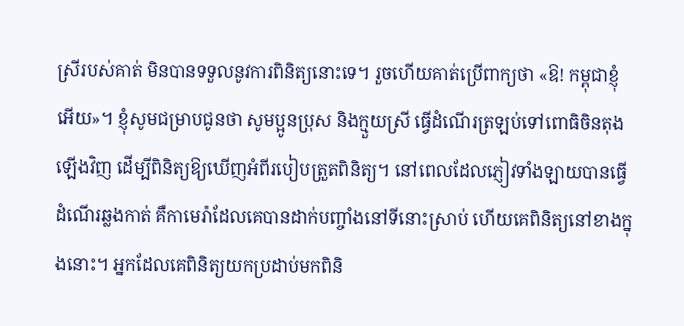ស្រីរបស់គាត់ មិនបានទទួលនូវការពិនិត្យនោះទេ។ រួចហើយគាត់ប្រើពាក្យថា «ឱ! កម្ពុជាខ្ញុំអើយ»។ ខ្ញុំសូមជម្រាបជូនថា សូមប្អូនប្រុស និងក្មួយស្រី ធ្វើដំណើរត្រឡប់ទៅពោធិចិនតុងឡើងវិញ ដើម្បីពិនិត្យឱ្យឃើញអំពីរបៀបត្រួតពិនិត្យ។ នៅពេលដែលភ្ញៀវទាំងឡាយបានធ្វើដំណើរឆ្លងកាត់ គឺកាមេរ៉ាដែលគេបានដាក់បញ្ចាំងនៅទីនោះស្រាប់ ហើយគេពិនិត្យនៅខាងក្នុងនោះ។ អ្នកដែលគេពិនិត្យយកប្រដាប់មកពិនិ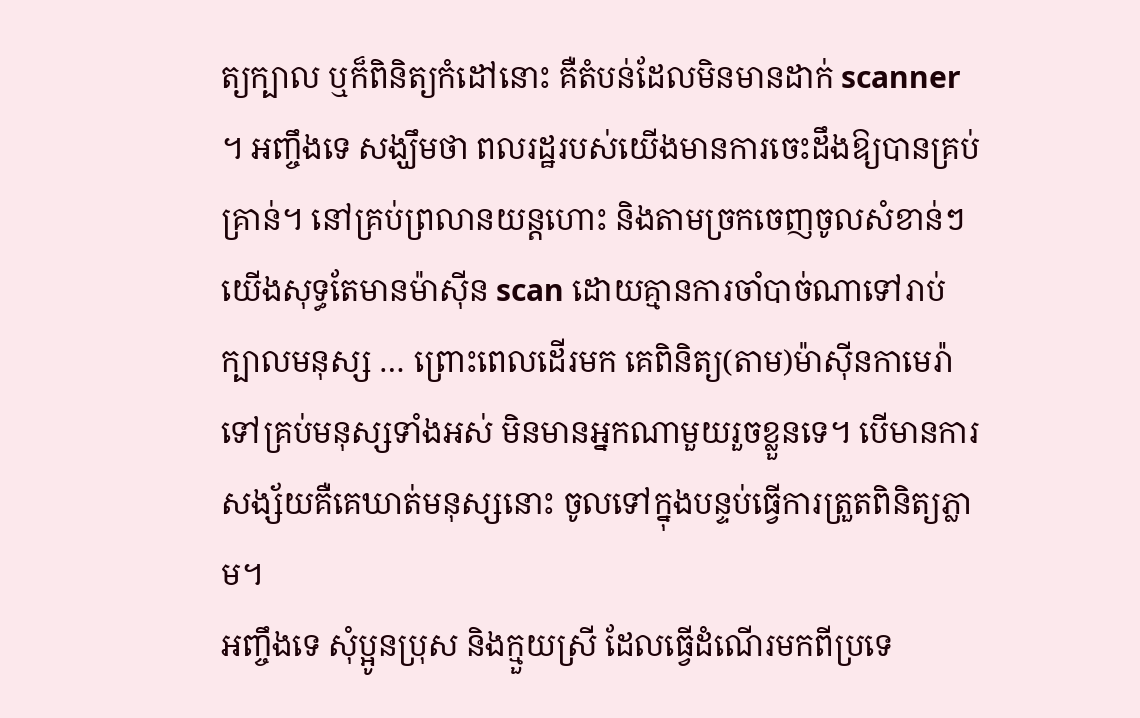ត្យក្បាល ឬក៏ពិនិត្យកំដៅនោះ គឺតំបន់ដែលមិនមានដាក់ scanner ។ អញ្ចឹងទេ សង្ឃឹមថា ពលរដ្ឋរបស់យើងមានការចេះដឹងឱ្យបានគ្រប់គ្រាន់។ នៅគ្រប់ព្រលានយន្តហោះ និងតាមច្រកចេញចូលសំខាន់ៗ យើងសុទ្ធតែមានម៉ាស៊ីន scan ដោយគ្មានការចាំបាច់ណាទៅរាប់ក្បាលមនុស្ស … ព្រោះពេលដើរមក គេពិនិត្យ(តាម)ម៉ាស៊ីនកាមេរ៉ា ទៅគ្រប់មនុស្សទាំងអស់ មិនមានអ្នកណាមួយរួចខ្លួនទេ។ បើមានការសង្ស័យគឺគេឃាត់មនុស្សនោះ ចូលទៅក្នុងបន្ទប់ធ្វើការត្រួតពិនិត្យភ្លាម។
អញ្ចឹងទេ សុំប្អូនប្រុស និងក្មួយស្រី ដែលធ្វើដំណើរមកពីប្រទេ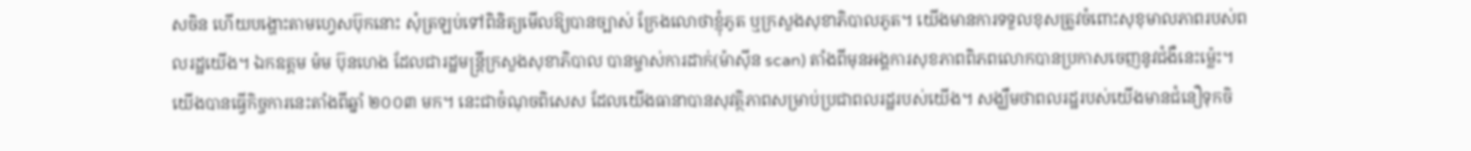សចិន ហើយបង្ហោះតាមហ្វេសប៊ុកនោះ សុំត្រឡប់ទៅពិនិត្យមើលឱ្យបានច្បាស់ ក្រែងលោថាខ្ញុំភូត ឬក្រសួងសុខាភិបាលភូត។ យើងមានការទទួលខុសត្រូវចំពោះសុខុមាលភាពរបស់ពលរដ្ឋយើង។ ឯកឧត្តម ម៉ម ប៊ុនហេង ដែលជារដ្ឋមន្ត្រីក្រសួងសុខាភិបាល បានម្ចាស់ការដាក់(ម៉ាស៊ីន scan) តាំងពីមុនអង្គការសុខភាពពិភពលោកបានប្រកាសចេញនូវជំងឺនេះម្ល៉េះ។ យើងបានធ្វើកិច្ចការនេះតាំងពីឆ្នាំ ២០០៣ មក។ នេះជាចំណុចពិសេស ដែលយើងធានាបានសុវត្ថិភាពសម្រាប់ប្រជាពលរដ្ឋរបស់យើង។ សង្ឃឹមថាពលរដ្ឋរបស់យើងមានជំនឿទុកចិ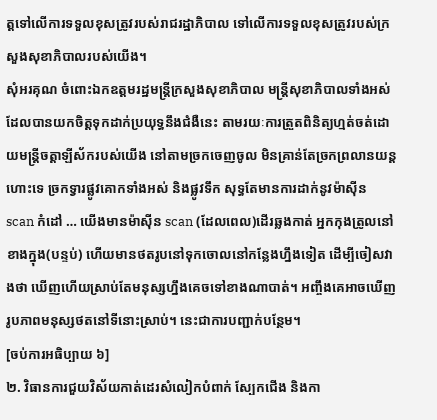ត្តទៅលើការទទួលខុសត្រូវរបស់រាជរដ្ឋាភិបាល ទៅលើការទទួលខុសត្រូវរបស់ក្រសួងសុខាភិបាលរបស់យើង។
សុំអរគុណ ចំពោះឯកឧត្តមរដ្ឋមន្ត្រីក្រសួងសុខាភិបាល មន្ត្រីសុខាភិបាលទាំងអស់ ដែលបានយកចិត្តទុកដាក់ប្រយុទ្ធនឹងជំងឺនេះ តាមរយៈការត្រួតពិនិត្យហ្មត់ចត់ដោយមន្ត្រីចត្តាឡីស័ករបស់យើង នៅតាមច្រកចេញចូល មិនគ្រាន់តែច្រកព្រលានយន្តហោះទេ ច្រកទ្វារផ្លូវគោកទាំងអស់ និងផ្លូវទឹក សុទ្ធតែមានការដាក់នូវម៉ាស៊ីន scan កំដៅ … យើងមានម៉ាស៊ីន scan (ដែលពេល)ដើរឆ្លងកាត់ អ្នកកុងត្រូលនៅខាងក្នុង(បន្ទប់) ហើយមានថតរូបនៅទុកចោលនៅកន្លែងហ្នឹងទៀត ដើម្បីចៀសវាងថា ឃើញហើយស្រាប់តែមនុស្សហ្នឹងគេចទៅខាងណាបាត់។ អញ្ចឹងគេអាចឃើញរូបភាពមនុស្សថតនៅទីនោះស្រាប់។ នេះជាការបញ្ជាក់បន្ថែម។
[ចប់ការអធិប្បាយ ៦]
២. វិធានការជួយវិស័យកាត់ដេរសំលៀកបំពាក់ ស្បែកជើង និងកា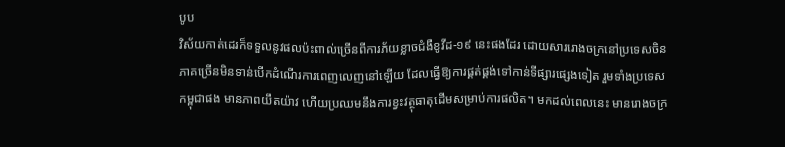បូប
វិស័យកាត់ដេរក៏ទទួលនូវផលប៉ះពាល់ច្រើនពីការភ័យខ្លាចជំងឺខូវីដ-១៩ នេះផងដែរ ដោយសាររោងចក្រនៅប្រទេសចិនភាគច្រើនមិនទាន់បើកដំណើរការពេញលេញនៅឡើយ ដែលធ្វើឱ្យការផ្គត់ផ្គង់ទៅកាន់ទីផ្សារផ្សេងទៀត រួមទាំងប្រទេសកម្ពុជាផង មានភាពយឹតយ៉ាវ ហើយប្រឈមនឹងការខ្វះវត្ថុធាតុដើមសម្រាប់ការផលិត។ មកដល់ពេលនេះ មានរោងចក្រ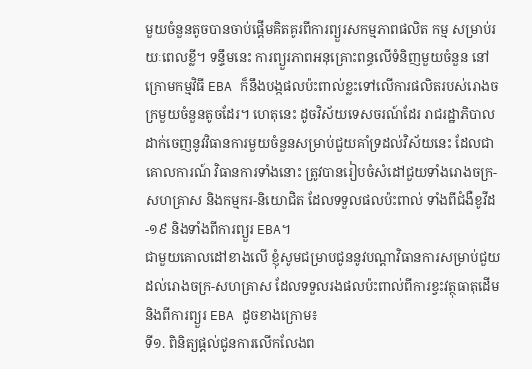មួយចំនួនតូចបានចាប់ផ្តើមគិតគូរពីការព្យួរសកម្មភាពផលិត កម្ម សម្រាប់រយៈពេលខ្លី។ ទន្ទឹមនេះ ការព្យួរភាពអនុគ្រោះពន្ធលើទំនិញមួយចំនួន នៅក្រោមកម្មវិធី EBA ក៏នឹងបង្កផលប៉ះពាល់ខ្លះទៅលើការផលិតរបស់រោងចក្រមួយចំនួនតូចដែរ។ ហេតុនេះ ដូចវិស័យទេសចរណ៍ដែរ រាជរដ្ឋាភិបាលដាក់ចេញនូវវិធានការមួយចំនួនសមា្រប់ជួយគាំទ្រដល់វិស័យនេះ ដែលជាគោលការណ៍ វិធានការទាំងនោះ ត្រូវបានរៀបចំសំដៅជួយទាំងរោងចក្រ-សហគ្រាស និងកម្មករ-និយោជិត ដែលទទួលផលប៉ះពាល់ ទាំងពីជំងឺខូវីដ-១៩ និងទាំងពីការព្យួរ EBA។
ជាមួយគោលដៅខាងលើ ខ្ញុំសូមជម្រាបជូននូវបណ្តាវិធានការសមា្រប់ជួយដល់រោងចក្រ-សហគ្រាស ដែលទទួលរងផលប៉ះពាល់ពីការខ្វះវត្ថុធាតុដើម និងពីការព្យួរ EBA ដូចខាងក្រោម៖
ទី១. ពិនិត្យផ្តល់ជូនការលើកលែងព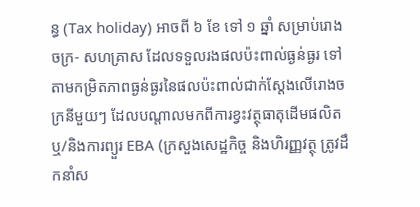ន្ធ (Tax holiday) អាចពី ៦ ខែ ទៅ ១ ឆ្នាំ សម្រាប់រោងចក្រ- សហគ្រាស ដែលទទួលរងផលប៉ះពាល់ធ្ងន់ធ្ងរ ទៅតាមកម្រិតភាពធ្ងន់ធ្ងរនៃផលប៉ះពាល់ជាក់ស្តែងលើរោងចក្រនីមួយៗ ដែលបណ្តាលមកពីការខ្វះវត្ថុធាតុដើមផលិត ឬ/និងការព្យួរ EBA (ក្រសួងសេដ្ឋកិច្ច និងហិរញ្ញវត្ថុ ត្រូវដឹកនាំស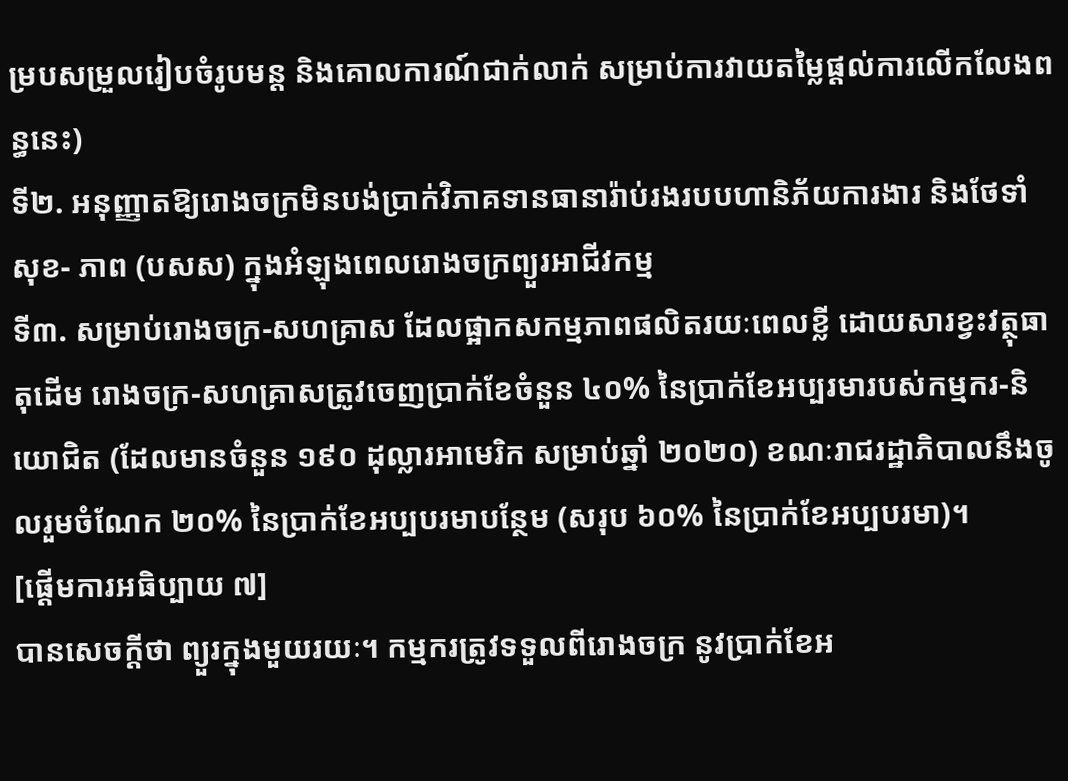ម្របសម្រួលរៀបចំរូបមន្ត និងគោលការណ៍ជាក់លាក់ សម្រាប់ការវាយតម្លៃផ្តល់ការលើកលែងពន្ធនេះ)
ទី២. អនុញ្ញាតឱ្យរោងចក្រមិនបង់ប្រាក់វិភាគទានធានារ៉ាប់រងរបបហានិភ័យការងារ និងថែទាំសុខ- ភាព (បសស) ក្នុងអំឡុងពេលរោងចក្រព្យួរអាជីវកម្ម
ទី៣. សម្រាប់រោងចក្រ-សហគ្រាស ដែលផ្អាកសកម្មភាពផលិតរយៈពេលខ្លី ដោយសារខ្វះវត្ថុធាតុដើម រោងចក្រ-សហគ្រាសត្រូវចេញប្រាក់ខែចំនួន ៤០% នៃប្រាក់ខែអប្បរមារបស់កម្មករ-និយោជិត (ដែលមានចំនួន ១៩០ ដុល្លារអាមេរិក សម្រាប់ឆ្នាំ ២០២០) ខណៈរាជរដ្ឋាភិបាលនឹងចូលរួមចំណែក ២០% នៃប្រាក់ខែអប្បបរមាបន្ថែម (សរុប ៦០% នៃប្រាក់ខែអប្បបរមា)។
[ផ្ដើមការអធិប្បាយ ៧]
បានសេចក្តីថា ព្យួរក្នុងមួយរយៈ។ កម្មករត្រូវទទួលពីរោងចក្រ នូវប្រាក់ខែអ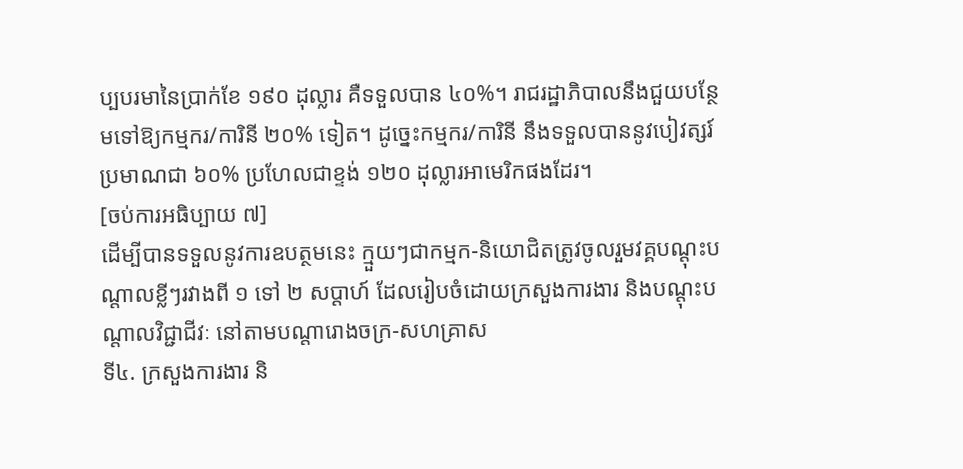ប្បបរមានៃប្រាក់ខែ ១៩០ ដុល្លារ គឺទទួលបាន ៤០%។ រាជរដ្ឋាភិបាលនឹងជួយបន្ថែមទៅឱ្យកម្មករ/ការិនី ២០% ទៀត។ ដូច្នេះកម្មករ/ការិនី នឹងទទួលបាននូវបៀវត្សរ៍ប្រមាណជា ៦០% ប្រហែលជាខ្ទង់ ១២០ ដុល្លារអាមេរិកផងដែរ។
[ចប់ការអធិប្បាយ ៧]
ដើម្បីបានទទួលនូវការឧបត្ថមនេះ ក្មួយៗជាកម្មក-និយោជិតត្រូវចូលរួមវគ្គបណ្តុះបណ្តាលខ្លីៗរវាងពី ១ ទៅ ២ សប្តាហ៍ ដែលរៀបចំដោយក្រសួងការងារ និងបណ្តុះបណ្តាលវិជ្ជាជីវៈ នៅតាមបណ្តារោងចក្រ-សហគ្រាស
ទី៤. ក្រសួងការងារ និ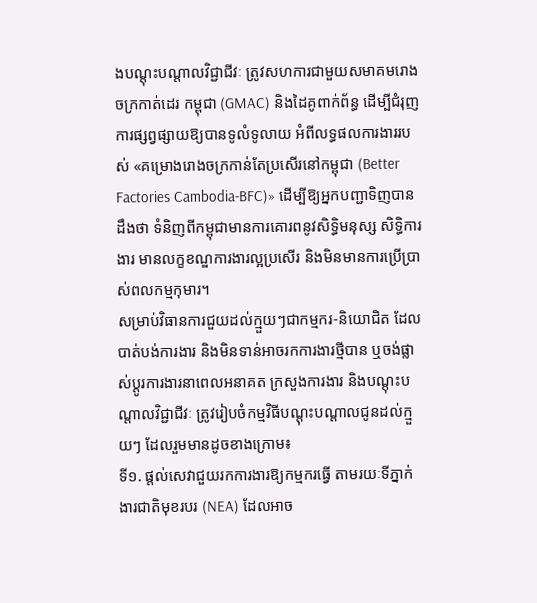ងបណ្តុះបណ្តាលវិជ្ជាជីវៈ ត្រូវសហការជាមួយសមាគមរោងចក្រកាត់ដេរ កម្ពុជា (GMAC) និងដៃគូពាក់ព័ន្ធ ដើម្បីជំរុញការផ្សព្វផ្សាយឱ្យបានទូលំទូលាយ អំពីលទ្ធផលការងាររបស់ «គម្រោងរោងចក្រកាន់តែប្រសើរនៅកម្ពុជា (Better Factories Cambodia-BFC)» ដើម្បីឱ្យអ្នកបញ្ជាទិញបានដឹងថា ទំនិញពីកម្ពុជាមានការគោរពនូវសិទ្ធិមនុស្ស សិទ្ធិការងារ មានលក្ខខណ្ឌការងារល្អប្រសើរ និងមិនមានការប្រើប្រាស់ពលកម្មកុមារ។
សម្រាប់វិធានការជួយដល់ក្មួយៗជាកម្មករ-និយោជិត ដែលបាត់បង់ការងារ និងមិនទាន់អាចរកការងារថ្មីបាន ឬចង់ផ្លាស់ប្តូរការងារនាពេលអនាគត ក្រសួងការងារ និងបណ្តុះបណ្តាលវិជ្ជាជីវៈ ត្រូវរៀបចំកម្មវិធីបណ្តុះបណ្តាលជូនដល់ក្មួយៗ ដែលរួមមានដូចខាងក្រោម៖
ទី១. ផ្តល់សេវាជួយរកការងារឱ្យកម្មករធ្វើ តាមរយៈទីភ្នាក់ងារជាតិមុខរបរ (NEA) ដែលអាច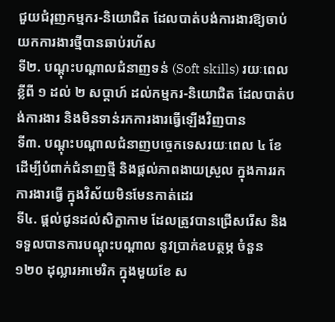ជួយជំរុញកម្មករ-និយោជិត ដែលបាត់បង់ការងារឱ្យចាប់យកការងារថ្មីបានឆាប់រហ័ស
ទី២. បណ្តុះបណ្តាលជំនាញទន់ (Soft skills) រយៈពេលខ្លីពី ១ ដល់ ២ សប្តាហ៍ ដល់កម្មករ-និយោជិត ដែលបាត់បង់ការងារ និងមិនទាន់រកការងារធ្វើឡើងវិញបាន
ទី៣. បណ្តុះបណ្តាលជំនាញបច្ចេកទេសរយៈពេល ៤ ខែ ដើម្បីបំពាក់ជំនាញថ្មី និងផ្តល់ភាពងាយស្រួល ក្នុងការរកការងារធ្វើ ក្នុងវិស័យមិនមែនកាត់ដេរ
ទី៤. ផ្តល់ជូនដល់សិក្ខាកាម ដែលត្រូវបានជ្រើសរើស និងទទួលបានការបណ្តុះបណ្តាល នូវប្រាក់ឧបត្ថម្ភ ចំនួន ១២០ ដុល្លារអាមេរិក ក្នុងមួយខែ ស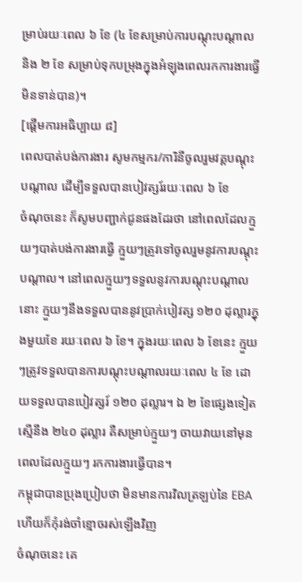ម្រាប់រយៈពេល ៦ ខែ (៤ ខែសម្រាប់ការបណ្ដុះបណ្តាល និង ២ ខែ សម្រាប់ទុកបម្រុងក្នុងអំឡុងពេលរកការងារធ្វើមិនទាន់បាន)។
[ផ្ដើមការអធិប្បាយ ៨]
ពេលបាត់បង់ការងារ សូមកម្មករ/ការិនីចូលរួមវគ្គបណ្ដុះបណ្ដាល ដើម្បីទទួលបានបៀវត្សរ៍រយៈពេល ៦ ខែ
ចំណុចនេះ ក៏សូមបញ្ជាក់ជូនផងដែរថា នៅពេលដែលក្មួយៗបាត់បង់ការងារធ្វើ ក្មួយៗត្រូវទៅចូលរួមនូវការបណ្ដុះបណ្តាល។ នៅពេលក្មួយៗទទួលនូវការបណ្ដុះបណ្ដាលនោះ ក្មួយៗនឹងទទួលបាននូវប្រាក់បៀវត្ស ១២០ ដុល្លារក្នុងមួយខែ រយៈពេល ៦ ខែ។ ក្នុងរយៈពេល ៦ ខែនេះ ក្មួយៗត្រូវទទួលបានការបណ្ដុះបណ្ដាលរយៈពេល ៤ ខែ ដោយទទួលបានបៀវត្សរ៍ ១២០ ដុល្លារ។ ឯ ២ ខែផ្សេងទៀត ស្មើនឹង ២៤០ ដុល្លារ គឺសម្រាប់ក្មួយៗ ចាយវាយនៅមុនពេលដែលក្មួយៗ រកការងារធ្វើបាន។
កម្ពុជាបានប្រុងប្រៀបថា មិនមានការវិលត្រឡប់នៃ EBA ហើយក៏កុំរង់ចាំខ្មោចរស់ឡើងវិញ
ចំណុចនេះ គេ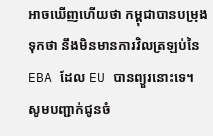អាចឃើញហើយថា កម្ពុជាបានបម្រុងទុកថា នឹងមិនមានការវិលត្រឡប់នៃ EBA ដែល EU បានព្យួរនោះទេ។ សូមបញ្ជាក់ជូនចំ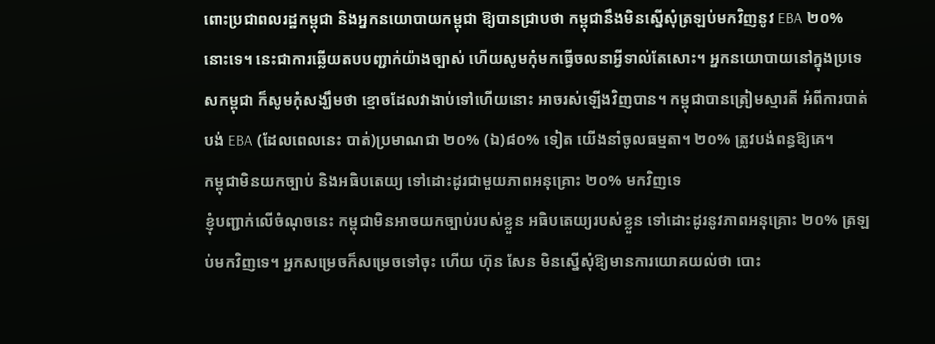ពោះប្រជាពលរដ្ឋកម្ពុជា និងអ្នកនយោបាយកម្ពុជា ឱ្យបានជ្រាបថា កម្ពុជានឹងមិនស្នើសុំត្រឡប់មកវិញនូវ EBA ២០% នោះទេ។ នេះជាការឆ្លើយតបបញ្ជាក់យ៉ាងច្បាស់ ហើយសូមកុំមកធ្វើចលនាអ្វីទាល់តែសោះ។ អ្នកនយោបាយនៅក្នុងប្រទេសកម្ពុជា ក៏សូមកុំសង្ឃឹមថា ខ្មោចដែលវាងាប់ទៅហើយនោះ អាចរស់ឡើងវិញបាន។ កម្ពុជាបានត្រៀមស្មារតី អំពីការបាត់បង់ EBA (ដែលពេលនេះ បាត់)ប្រមាណជា ២០% (ឯ)៨០% ទៀត យើងនាំចូលធម្មតា។ ២០% ត្រូវបង់ពន្ធឱ្យគេ។
កម្ពុជាមិនយកច្បាប់ និងអធិបតេយ្យ ទៅដោះដូរជាមួយភាពអនុគ្រោះ ២០% មកវិញទេ
ខ្ញុំបញ្ជាក់លើចំណុចនេះ កម្ពុជាមិនអាចយកច្បាប់របស់ខ្លួន អធិបតេយ្យរបស់ខ្លួន ទៅដោះដូរនូវភាពអនុគ្រោះ ២០% ត្រឡប់មកវិញទេ។ អ្នកសម្រេចក៏សម្រេចទៅចុះ ហើយ ហ៊ុន សែន មិនស្នើសុំឱ្យមានការយោគយល់ថា បោះ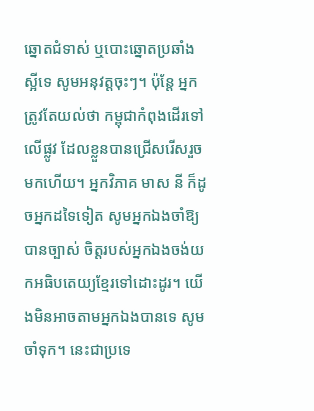ឆ្នោតជំទាស់ ឬបោះឆ្នោតប្រឆាំងស្អីទេ សូមអនុវត្តចុះៗ។ ប៉ុន្តែ អ្នកត្រូវតែយល់ថា កម្ពុជាកំពុងដើរទៅលើផ្លូវ ដែលខ្លួនបានជ្រើសរើសរួចមកហើយ។ អ្នកវិភាគ មាស នី ក៏ដូចអ្នកដទៃទៀត សូមអ្នកឯងចាំឱ្យបានច្បាស់ ចិត្តរបស់អ្នកឯងចង់យកអធិបតេយ្យខ្មែរទៅដោះដូរ។ យើងមិនអាចតាមអ្នកឯងបានទេ សូមចាំទុក។ នេះជាប្រទេ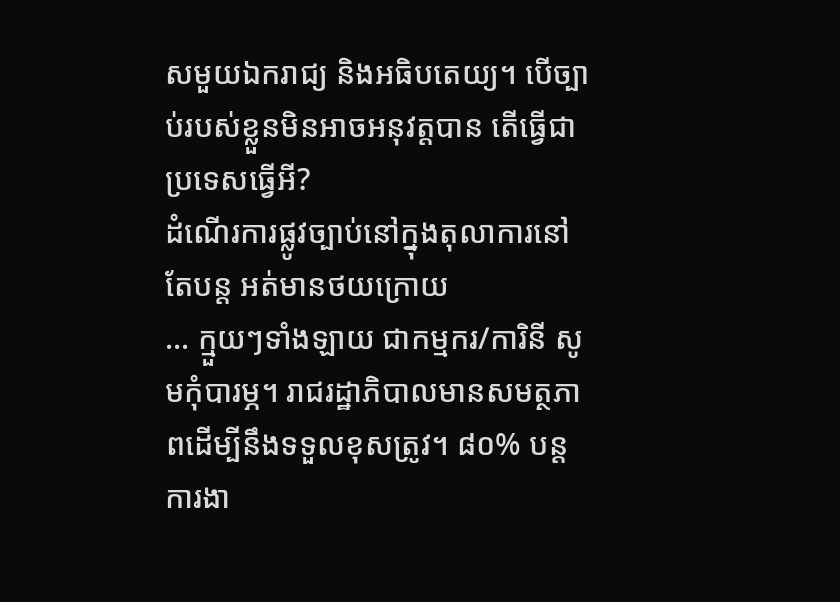សមួយឯករាជ្យ និងអធិបតេយ្យ។ បើច្បាប់របស់ខ្លួនមិនអាចអនុវត្តបាន តើធ្វើជាប្រទេសធ្វើអី?
ដំណើរការផ្លូវច្បាប់នៅក្នុងតុលាការនៅតែបន្ត អត់មានថយក្រោយ
… ក្មួយៗទាំងឡាយ ជាកម្មករ/ការិនី សូមកុំបារម្ភ។ រាជរដ្ឋាភិបាលមានសមត្ថភាពដើម្បីនឹងទទួលខុសត្រូវ។ ៨០% បន្តការងា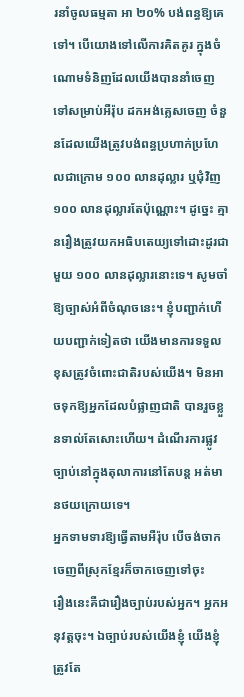រនាំចូលធម្មតា អា ២០% បង់ពន្ធឱ្យគេទៅ។ បើយោងទៅលើការគិតគូរ ក្នុងចំណោមទំនិញដែលយើងបាននាំចេញទៅសម្រាប់អឺរ៉ុប ដកអង់គ្លេសចេញ ចំនួនដែលយើងត្រូវបង់ពន្ធប្រហាក់ប្រហែលជាក្រោម ១០០ លានដុល្លារ ឬជុំវិញ ១០០ លានដុល្លារតែប៉ុណ្ណោះ។ ដូច្នេះ គ្មានរឿងត្រូវយកអធិបតេយ្យទៅដោះដូរជាមួយ ១០០ លានដុល្លារនោះទេ។ សូមចាំឱ្យច្បាស់អំពីចំណុចនេះ។ ខ្ញុំបញ្ជាក់ហើយបញ្ជាក់ទៀតថា យើងមានការទទួលខុសត្រូវចំពោះជាតិរបស់យើង។ មិនអាចទុកឱ្យអ្នកដែលបំផ្លាញជាតិ បានរួចខ្លួនទាល់តែសោះហើយ។ ដំណើរការផ្លូវច្បាប់នៅក្នុងតុលាការនៅតែបន្ត អត់មានថយក្រោយទេ។
អ្នកទាមទារឱ្យធ្វើតាមអឺរ៉ុប បើចង់ចាកចេញពីស្រុកខ្មែរក៏ចាកចេញទៅចុះ
រឿងនេះគឺជារឿងច្បាប់របស់អ្នក។ អ្នកអនុវត្តចុះ។ ឯច្បាប់របស់យើងខ្ញុំ យើងខ្ញុំត្រូវតែ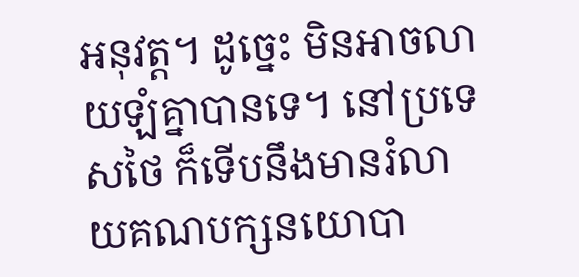អនុវត្ត។ ដូច្នេះ មិនអាចលាយឡំគ្នាបានទេ។ នៅប្រទេសថៃ ក៏ទើបនឹងមានរំលាយគណបក្សនយោបា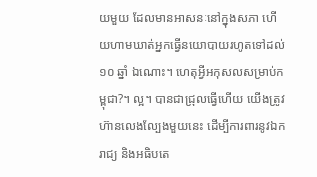យមួយ ដែលមានអាសនៈនៅក្នុងសភា ហើយហាមឃាត់អ្នកធ្វើនយោបាយរហូតទៅដល់ ១០ ឆ្នាំ ឯណោះ។ ហេតុអ្វីអកុសលសម្រាប់កម្ពុជា?។ ល្អ។ បានជាជ្រុលធ្វើហើយ យើងត្រូវហ៊ានលេងល្បែងមួយនេះ ដើម្បីការពារនូវឯករាជ្យ និងអធិបតេ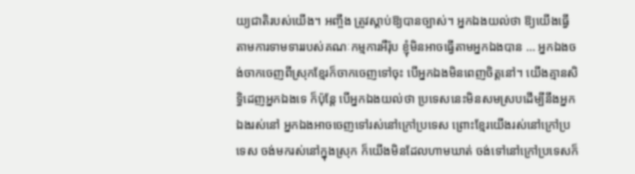យ្យជាតិរបស់យើង។ អញ្ចឹង ត្រូវស្ដាប់ឱ្យបានច្បាស់។ អ្នកឯងយល់ថា ឱ្យយើងធ្វើតាមការទាមទាររបស់គណៈកម្មការអឺរ៉ុប ខ្ញុំមិនអាចធ្វើតាមអ្នកឯងបាន … អ្នកឯងចង់ចាកចេញពីស្រុកខ្មែរក៏ចាកចេញទៅចុះ បើអ្នកឯងមិនពេញចិត្តនៅ។ យើងគ្មានសិទ្ធិដេញអ្នកឯងទេ ក៏ប៉ុន្តែ បើអ្នកឯងយល់ថា ប្រទេសនេះមិនសមស្របដើម្បីនឹងអ្នកឯងរស់នៅ អ្នកឯងអាចចេញទៅរស់នៅក្រៅប្រទេស ព្រោះខ្មែរយើងរស់នៅក្រៅប្រទេស ចង់មករស់នៅក្នុងស្រុក ក៏យើងមិនដែលហាមឃាត់ ចង់ទៅនៅក្រៅប្រទេសក៏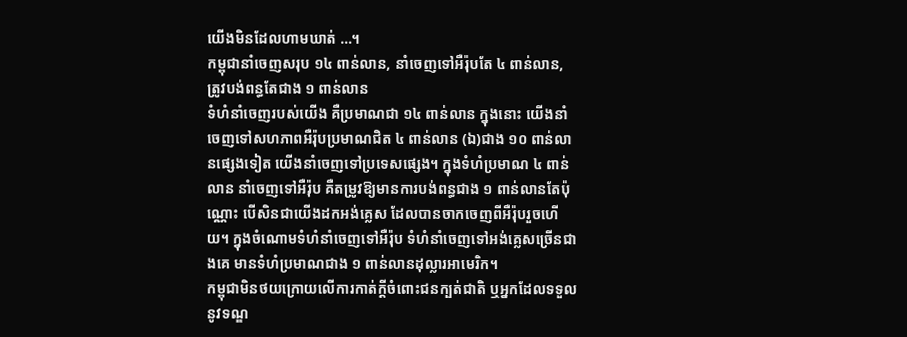យើងមិនដែលហាមឃាត់ …។
កម្ពុជានាំចេញសរុប ១៤ ពាន់លាន, នាំចេញទៅអឺរ៉ុបតែ ៤ ពាន់លាន, ត្រូវបង់ពន្ធតែជាង ១ ពាន់លាន
ទំហំនាំចេញរបស់យើង គឺប្រមាណជា ១៤ ពាន់លាន ក្នុងនោះ យើងនាំចេញទៅសហភាពអឺរ៉ុបប្រមាណជិត ៤ ពាន់លាន (ឯ)ជាង ១០ ពាន់លានផ្សេងទៀត យើងនាំចេញទៅប្រទេសផ្សេង។ ក្នុងទំហំប្រមាណ ៤ ពាន់លាន នាំចេញទៅអឺរ៉ុប គឺតម្រូវឱ្យមានការបង់ពន្ធជាង ១ ពាន់លានតែប៉ុណ្ណោះ បើសិនជាយើងដកអង់គ្លេស ដែលបានចាកចេញពីអឺរ៉ុបរួចហើយ។ ក្នុងចំណោមទំហំនាំចេញទៅអឺរ៉ុប ទំហំនាំចេញទៅអង់គ្លេសច្រើនជាងគេ មានទំហំប្រមាណជាង ១ ពាន់លានដុល្លារអាមេរិក។
កម្ពុជាមិនថយក្រោយលើការកាត់ក្ដីចំពោះជនក្បត់ជាតិ ឬអ្នកដែលទទួលនូវទណ្ឌ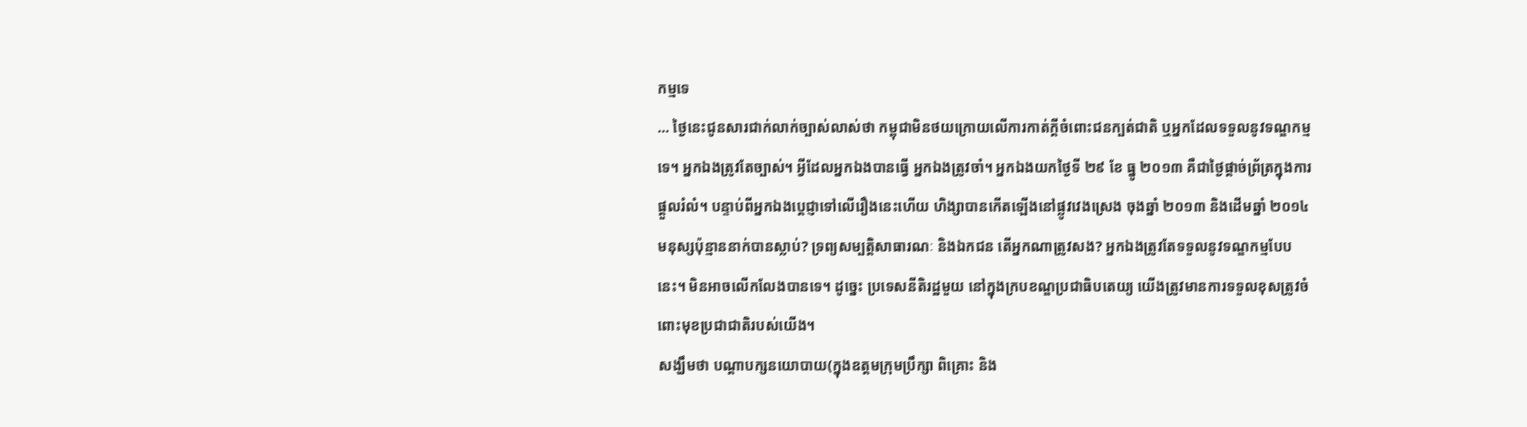កម្មទេ
… ថ្ងៃនេះជូនសារជាក់លាក់ច្បាស់លាស់ថា កម្ពុជាមិនថយក្រោយលើការកាត់ក្ដីចំពោះជនក្បត់ជាតិ ឬអ្នកដែលទទួលនូវទណ្ឌកម្មទេ។ អ្នកឯងត្រូវតែច្បាស់។ អ្វីដែលអ្នកឯងបានធ្វើ អ្នកឯងត្រូវចាំ។ អ្នកឯងយកថ្ងៃទី ២៩ ខែ ធ្នូ ២០១៣ គឺជាថ្ងៃផ្តាច់ព្រ័ត្រក្នុងការផ្តួលរំលំ។ បន្ទាប់ពីអ្នកឯងប្តេជ្ញាទៅលើរឿងនេះហើយ ហិង្សាបានកើតឡើងនៅផ្លូវវេងស្រេង ចុងឆ្នាំ ២០១៣ និងដើមឆ្នាំ ២០១៤ មនុស្សប៉ុន្មាននាក់បានស្លាប់? ទ្រព្យសម្បត្តិសាធារណៈ និងឯកជន តើអ្នកណាត្រូវសង? អ្នកឯងត្រូវតែទទួលនូវទណ្ឌកម្មបែបនេះ។ មិនអាចលើកលែងបានទេ។ ដូច្នេះ ប្រទេសនីតិរដ្ឋមួយ នៅក្នុងក្របខណ្ឌប្រជាធិបតេយ្យ យើងត្រូវមានការទទួលខុសត្រូវចំពោះមុខប្រជាជាតិរបស់យើង។
សង្ឃឹមថា បណ្ដាបក្សនយោបាយ(ក្នុងឧត្តមក្រុមប្រឹក្សា ពិគ្រោះ និង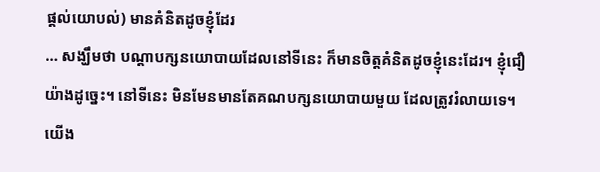ផ្ដល់យោបល់) មានគំនិតដូចខ្ញុំដែរ
… សង្ឃឹមថា បណ្ដាបក្សនយោបាយដែលនៅទីនេះ ក៏មានចិត្តគំនិតដូចខ្ញុំនេះដែរ។ ខ្ញុំជឿយ៉ាងដូច្នេះ។ នៅទីនេះ មិនមែនមានតែគណបក្សនយោបាយមួយ ដែលត្រូវរំលាយទេ។ យើង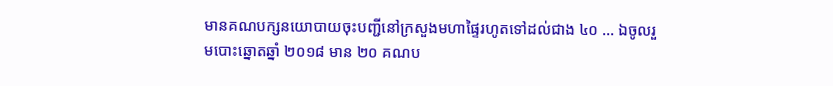មានគណបក្សនយោបាយចុះបញ្ជីនៅក្រសួងមហាផ្ទៃរហូតទៅដល់ជាង ៤០ … ឯចូលរួមបោះឆ្នោតឆ្នាំ ២០១៨ មាន ២០ គណប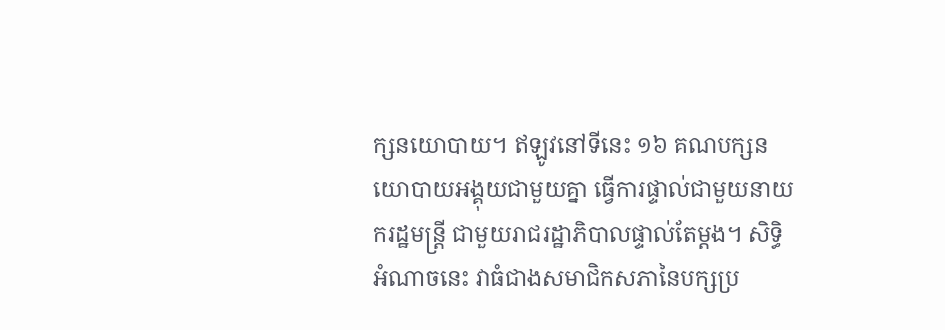ក្សនយោបាយ។ ឥឡូវនៅទីនេះ ១៦ គណបក្សនយោបាយអង្គុយជាមួយគ្នា ធ្វើការផ្ទាល់ជាមួយនាយករដ្ឋមន្រ្តី ជាមួយរាជរដ្ឋាភិបាលផ្ទាល់តែម្តង។ សិទ្ធិអំណាចនេះ វាធំជាងសមាជិកសភានៃបក្សប្រ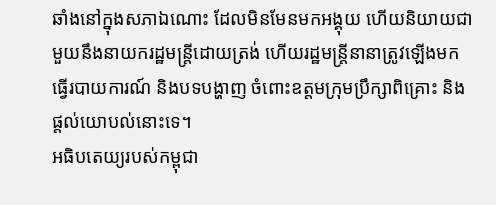ឆាំងនៅក្នុងសភាឯណោះ ដែលមិនមែនមកអង្គុយ ហើយនិយាយជាមួយនឹងនាយករដ្ឋមន្រ្តីដោយត្រង់ ហើយរដ្ឋមន្រ្តីនានាត្រូវឡើងមកធ្វើរបាយការណ៍ និងបទបង្ហាញ ចំពោះឧត្តមក្រុមប្រឹក្សាពិគ្រោះ និងផ្ដល់យោបល់នោះទេ។
អធិបតេយ្យរបស់កម្ពុជា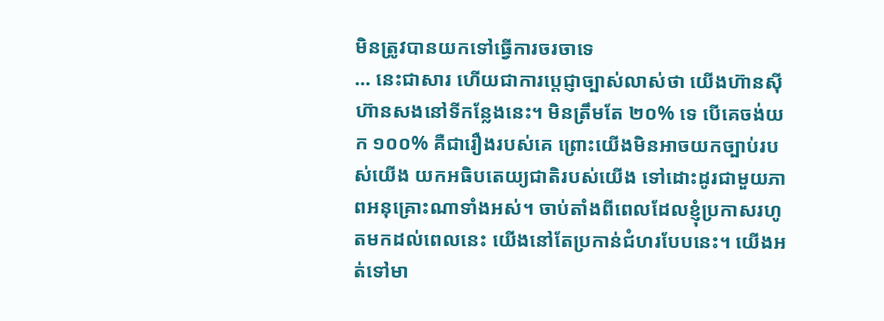មិនត្រូវបានយកទៅធ្វើការចរចាទេ
… នេះជាសារ ហើយជាការប្តេជ្ញាច្បាស់លាស់ថា យើងហ៊ានស៊ីហ៊ានសងនៅទីកន្លែងនេះ។ មិនត្រឹមតែ ២០% ទេ បើគេចង់យក ១០០% គឺជារឿងរបស់គេ ព្រោះយើងមិនអាចយកច្បាប់របស់យើង យកអធិបតេយ្យជាតិរបស់យើង ទៅដោះដូរជាមួយភាពអនុគ្រោះណាទាំងអស់។ ចាប់តាំងពីពេលដែលខ្ញុំប្រកាសរហូតមកដល់ពេលនេះ យើងនៅតែប្រកាន់ជំហរបែបនេះ។ យើងអត់ទៅមា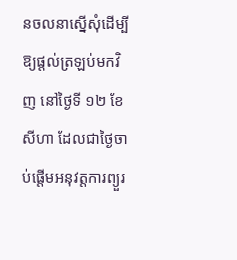នចលនាស្នើសុំដើម្បីឱ្យផ្ដល់ត្រឡប់មកវិញ នៅថ្ងៃទី ១២ ខែ សីហា ដែលជាថ្ងៃចាប់ផ្ដើមអនុវត្តការព្យួរ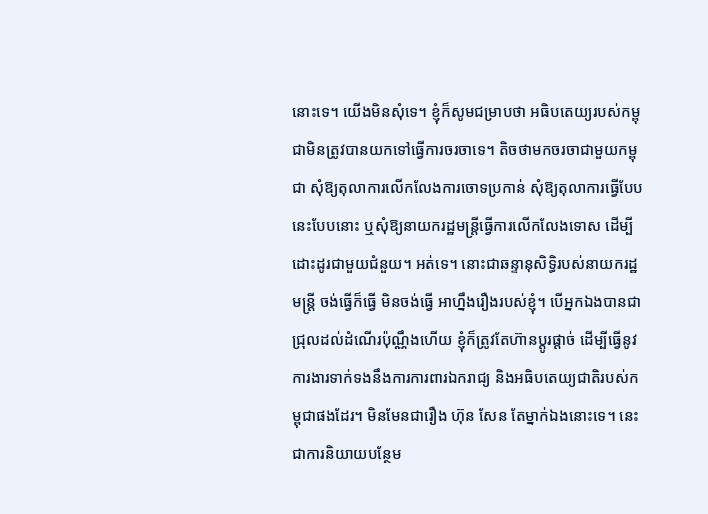នោះទេ។ យើងមិនសុំទេ។ ខ្ញុំក៏សូមជម្រាបថា អធិបតេយ្យរបស់កម្ពុជាមិនត្រូវបានយកទៅធ្វើការចរចាទេ។ តិចថាមកចរចាជាមួយកម្ពុជា សុំឱ្យតុលាការលើកលែងការចោទប្រកាន់ សុំឱ្យតុលាការធ្វើបែបនេះបែបនោះ ឬសុំឱ្យនាយករដ្ឋមន្រ្តីធ្វើការលើកលែងទោស ដើម្បីដោះដូរជាមួយជំនួយ។ អត់ទេ។ នោះជាឆន្ទានុសិទ្ធិរបស់នាយករដ្ឋមន្រ្តី ចង់ធ្វើក៏ធ្វើ មិនចង់ធ្វើ អាហ្នឹងរឿងរបស់ខ្ញុំ។ បើអ្នកឯងបានជាជ្រុលដល់ដំណើរប៉ុណ្ណឹងហើយ ខ្ញុំក៏ត្រូវតែហ៊ានប្ដូរផ្តាច់ ដើម្បីធ្វើនូវការងារទាក់ទងនឹងការការពារឯករាជ្យ និងអធិបតេយ្យជាតិរបស់កម្ពុជាផងដែរ។ មិនមែនជារឿង ហ៊ុន សែន តែម្នាក់ឯងនោះទេ។ នេះជាការនិយាយបន្ថែម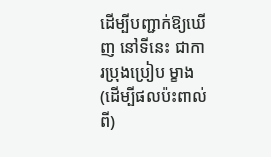ដើម្បីបញ្ជាក់ឱ្យឃើញ នៅទីនេះ ជាការប្រុងប្រៀប ម្ខាង(ដើម្បីផលប៉ះពាល់ពី)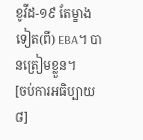ខូវីដ-១៩ តែម្ខាងទៀត(ពី) EBA។ បានត្រៀមខ្លួន។
[ចប់ការអធិប្បាយ ៨]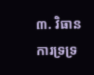៣. វិធានការទ្រទ្រ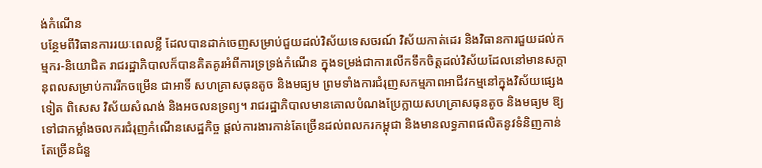ង់កំណើន
បន្ថែមពីវិធានការរយៈពេលខ្លី ដែលបានដាក់ចេញសម្រាប់ជួយដល់វិស័យទេសចរណ៍ វិស័យកាត់ដេរ និងវិធានការជួយដល់កម្មករ-និយោជិត រាជរដ្ឋាភិបាលក៏បានគិតគូរអំពីការទ្រទ្រង់កំណើន ក្នុងទម្រង់ជាការលើកទឹកចិត្តដល់វិស័យដែលនៅមានសក្តានុពលសម្រាប់ការរីកចម្រើន ជាអាទិ៍ សហគ្រាសធុនតូច និងមធ្យម ព្រមទាំងការជំរុញសកម្មភាពអាជីវកម្មនៅក្នុងវិស័យផ្សេងទៀត ពិសេស វិស័យសំណង់ និងអចលនទ្រព្យ។ រាជរដ្ឋាភិបាលមានគោលបំណងប្រែក្លាយសហគ្រាសធុនតូច និងមធ្យម ឱ្យទៅជាកម្លាំងចលករជំរុញកំណើនសេដ្ឋកិច្ច ផ្តល់ការងារកាន់តែច្រើនដល់ពលករកម្ពុជា និងមានលទ្ធភាពផលិតនូវទំនិញកាន់តែច្រើនជំនួ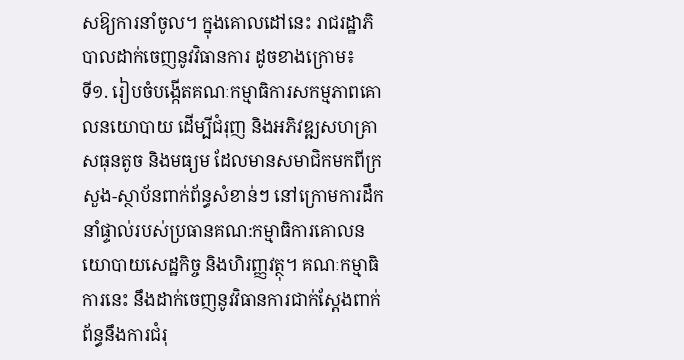សឱ្យការនាំចូល។ ក្នុងគោលដៅនេះ រាជរដ្ឋាភិបាលដាក់ចេញនូវវិធានការ ដូចខាងក្រោម៖
ទី១. រៀបចំបង្កើតគណៈកម្មាធិការសកម្មភាពគោលនយោបាយ ដើម្បីជំរុញ និងអភិវឌ្ឍសហគ្រាសធុនតូច និងមធ្យម ដែលមានសមាជិកមកពីក្រសួង-ស្ថាប័នពាក់ព័ន្ធសំខាន់ៗ នៅក្រោមការដឹកនាំផ្ទាល់របស់ប្រធានគណ:កម្មាធិការគោលនយោបាយសេដ្ឋកិច្ច និងហិរញ្ញវត្ថុ។ គណៈកម្មាធិការនេះ នឹងដាក់ចេញនូវវិធានការជាក់ស្តែងពាក់ព័ន្ធនឹងការជំរុ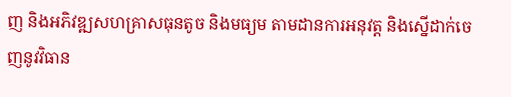ញ និងអភិវឌ្ឍសហគ្រាសធុនតូច និងមធ្យម តាមដានការអនុវត្ត និងស្នើដាក់ចេញនូវវិធាន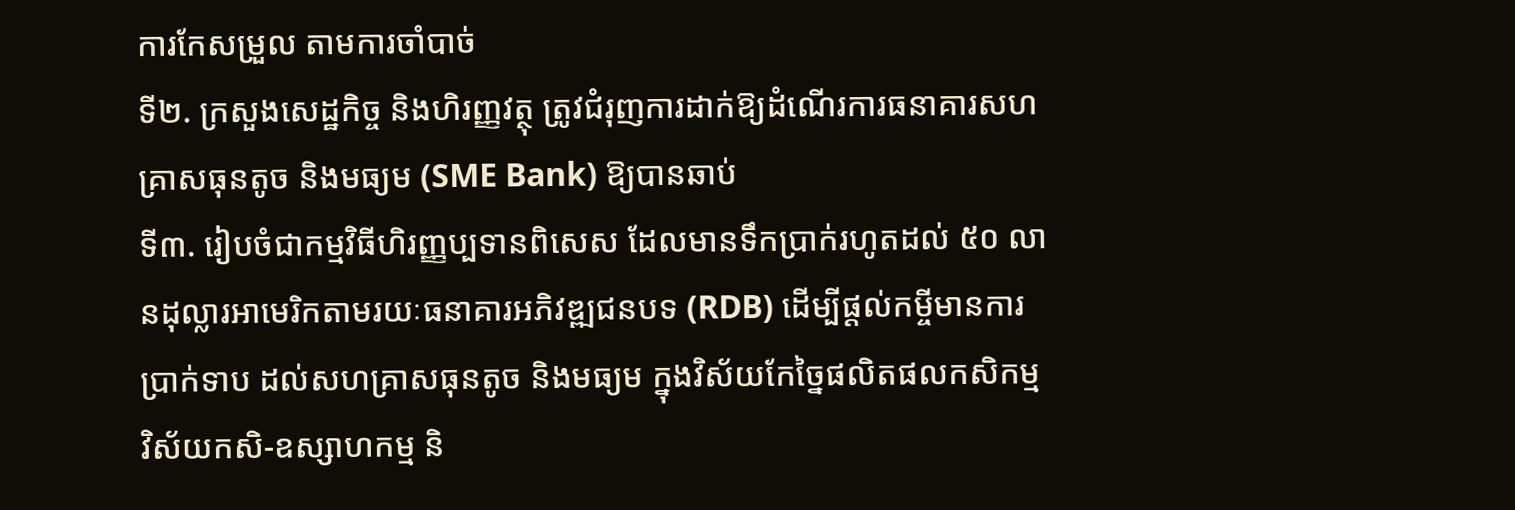ការកែសម្រួល តាមការចាំបាច់
ទី២. ក្រសួងសេដ្ឋកិច្ច និងហិរញ្ញវត្ថុ ត្រូវជំរុញការដាក់ឱ្យដំណើរការធនាគារសហគ្រាសធុនតូច និងមធ្យម (SME Bank) ឱ្យបានឆាប់
ទី៣. រៀបចំជាកម្មវិធីហិរញ្ញប្បទានពិសេស ដែលមានទឹកប្រាក់រហូតដល់ ៥០ លានដុល្លារអាមេរិកតាមរយៈធនាគារអភិវឌ្ឍជនបទ (RDB) ដើម្បីផ្តល់កម្ចីមានការប្រាក់ទាប ដល់សហគ្រាសធុនតូច និងមធ្យម ក្នុងវិស័យកែច្នៃផលិតផលកសិកម្ម វិស័យកសិ-ឧស្សាហកម្ម និ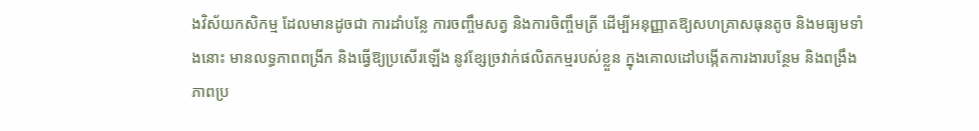ងវិស័យកសិកម្ម ដែលមានដូចជា ការដាំបន្លែ ការចញ្ចឹមសត្វ និងការចិញ្ចឹមត្រី ដើម្បីអនុញ្ញាតឱ្យសហគ្រាសធុនតូច និងមធ្យមទាំងនោះ មានលទ្ធភាពពង្រីក និងធ្វើឱ្យប្រសើរឡើង នូវខ្សែច្រវាក់ផលិតកម្មរបស់ខ្លួន ក្នុងគោលដៅបង្កើតការងារបន្ថែម និងពង្រឹងភាពប្រ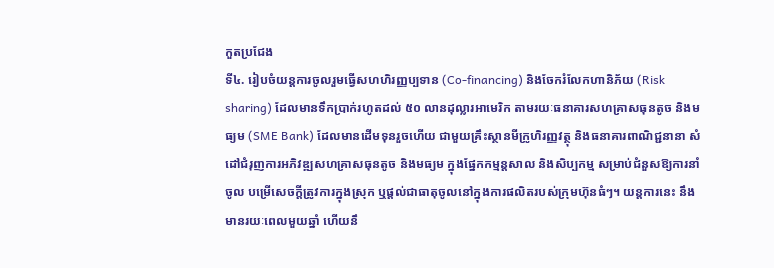កួតប្រជែង
ទី៤. រៀបចំយន្តការចូលរួមធ្វើសហហិរញ្ញប្បទាន (Co-financing) និងចែករំលែកហានិភ័យ (Risk sharing) ដែលមានទឹកប្រាក់រហូតដល់ ៥០ លានដុល្លារអាមេរិក តាមរយៈធនាគារសហគ្រាសធុនតូច និងមធ្យម (SME Bank) ដែលមានដើមទុនរួចហើយ ជាមួយគ្រឹះស្ថានមីក្រូហិរញ្ញវត្ថុ និងធនាគារពាណិជ្ជនានា សំដៅជំរុញការអភិវឌ្ឍសហគ្រាសធុនតូច និងមធ្យម ក្នុងផ្នែកកម្មន្តសាល និងសិប្បកម្ម សម្រាប់ជំនួសឱ្យការនាំចូល បម្រើសេចក្តីត្រូវការក្នុងស្រុក ឬផ្ដល់ជាធាតុចូលនៅក្នុងការផលិតរបស់ក្រុមហ៊ុនធំៗ។ យន្តការនេះ នឹងមានរយៈពេលមួយឆ្នាំ ហើយនឹ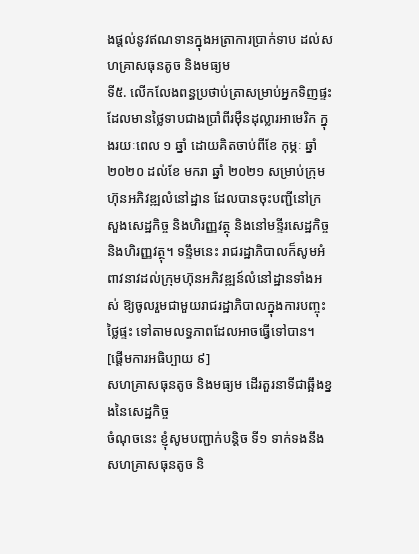ងផ្តល់នូវឥណទានក្នុងអត្រាការប្រាក់ទាប ដល់សហគ្រាសធុនតូច និងមធ្យម
ទី៥. លើកលែងពន្ធប្រថាប់ត្រាសម្រាប់អ្នកទិញផ្ទះ ដែលមានថ្លៃទាបជាងប្រាំពីរម៉ឺនដុល្លារអាមេរិក ក្នុងរយៈពេល ១ ឆ្នាំ ដោយគិតចាប់ពីខែ កុម្ភៈ ឆ្នាំ ២០២០ ដល់ខែ មករា ឆ្នាំ ២០២១ សម្រាប់ក្រុមហ៊ុនអភិវឌ្ឍលំនៅដ្ឋាន ដែលបានចុះបញ្ជីនៅក្រសួងសេដ្ឋកិច្ច និងហិរញ្ញវត្ថុ និងនៅមន្ទីរសេដ្ឋកិច្ច និងហិរញ្ញវត្ថុ។ ទន្ទឹមនេះ រាជរដ្ឋាភិបាលក៏សូមអំពាវនាវដល់ក្រុមហ៊ុនអភិវឌ្ឍន៍លំនៅដ្ឋានទាំងអស់ ឱ្យចូលរួមជាមួយរាជរដ្ឋាភិបាលក្នុងការបញ្ចុះថ្លៃផ្ទះ ទៅតាមលទ្ធភាពដែលអាចធ្វើទៅបាន។
[ផ្ដើមការអធិប្បាយ ៩]
សហគ្រាសធុនតូច និងមធ្យម ដើរតួរនាទីជាឆ្អឹងខ្នងនៃសេដ្ឋកិច្ច
ចំណុចនេះ ខ្ញុំសូមបញ្ជាក់បន្តិច ទី១ ទាក់ទងនឹងសហគ្រាសធុនតូច និ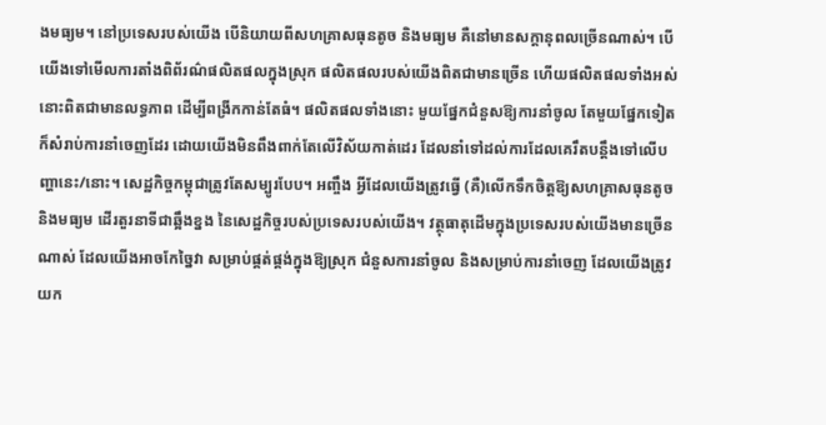ងមធ្យម។ នៅប្រទេសរបស់យើង បើនិយាយពីសហគ្រាសធុនតូច និងមធ្យម គឺនៅមានសក្ដានុពលច្រើនណាស់។ បើយើងទៅមើលការតាំងពិព័រណ៌ផលិតផលក្នុងស្រុក ផលិតផលរបស់យើងពិតជាមានច្រើន ហើយផលិតផលទាំងអស់នោះពិតជាមានលទ្ធភាព ដើម្បីពង្រីកកាន់តែធំ។ ផលិតផលទាំងនោះ មួយផ្នែកជំនួសឱ្យការនាំចូល តែមួយផ្នែកទៀតក៏សំរាប់ការនាំចេញដែរ ដោយយើងមិនពឹងពាក់តែលើវិស័យកាត់ដេរ ដែលនាំទៅដល់ការដែលគេរឹតបន្ដឹងទៅលើបញ្ហានេះ/នោះ។ សេដ្ឋកិច្ចកម្ពុជាត្រូវតែសម្បូរបែប។ អញ្ចឹង អ្វីដែលយើងត្រូវធ្វើ (គឺ)លើកទឹកចិត្តឱ្យសហគ្រាសធុនតូច និងមធ្យម ដើរតួរនាទីជាឆ្អឹងខ្នង នៃសេដ្ឋកិច្ចរបស់ប្រទេសរបស់យើង។ វត្ថុធាតុដើមក្នុងប្រទេសរបស់យើងមានច្រើនណាស់ ដែលយើងអាចកែច្នៃវា សម្រាប់ផ្គត់ផ្គង់ក្នុងឱ្យស្រុក ជំនួសការនាំចូល និងសម្រាប់ការនាំចេញ ដែលយើងត្រូវយក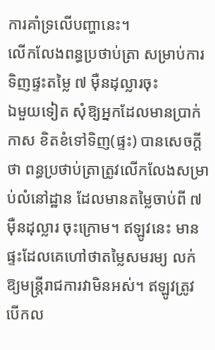ការគាំទ្រលើបញ្ហានេះ។
លើកលែងពន្ធប្រថាប់ត្រា សម្រាប់ការទិញផ្ទះតម្លៃ ៧ ម៉ឺនដុល្លារចុះ
ឯមួយទៀត សុំឱ្យអ្នកដែលមានប្រាក់កាស ខិតខំទៅទិញ(ផ្ទះ) បានសេចក្ដីថា ពន្ធប្រថាប់ត្រាត្រូវលើកលែងសម្រាប់លំនៅដ្ឋាន ដែលមានតម្លៃចាប់ពី ៧ ម៉ឺនដុល្លារ ចុះក្រោម។ ឥឡូវនេះ មានផ្ទះដែលគេហៅថាតម្លៃសមរម្យ លក់ឱ្យមន្ដ្រីរាជការវាមិនអស់។ ឥឡូវត្រូវបើកល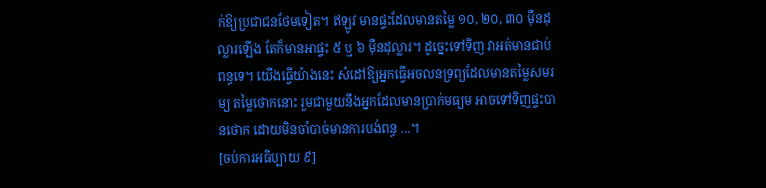ក់ឱ្យប្រជាជនថែមទៀត។ ឥឡូវ មានផ្ទះដែលមានតម្លៃ ១០, ២០, ៣០ ម៉ឺនដុល្លារឡើង តែក៏មានអាផ្ទះ ៥ ឬ ៦ ម៉ឺនដុល្លារ។ ដូច្នេះទៅទិញ វាអត់មានជាប់ពន្ធទេ។ យើងធ្វើយ៉ាងនេះ សំដៅឱ្យអ្នកធ្វើអចលនទ្រព្យដែលមានតម្លៃសមរម្យ តម្លៃថោកនោះ រួមជាមួយនឹងអ្នកដែលមានប្រាក់មធ្យម អាចទៅទិញផ្ទះបានថោក ដោយមិនចាំបាច់មានការបង់ពន្ធ …។
[ចប់ការអធិប្បាយ ៩]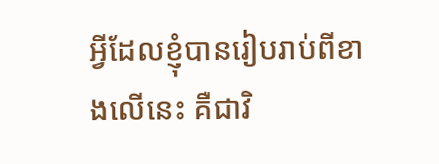អ្វីដែលខ្ញុំបានរៀបរាប់ពីខាងលើនេះ គឺជាវិ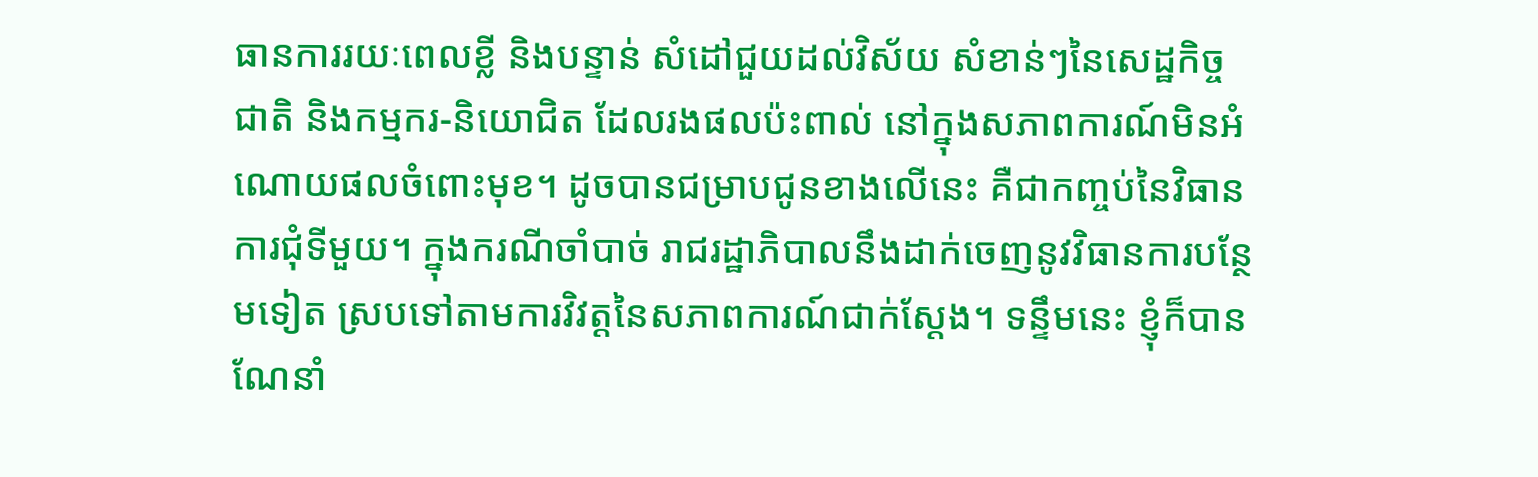ធានការរយៈពេលខ្លី និងបន្ទាន់ សំដៅជួយដល់វិស័យ សំខាន់ៗនៃសេដ្ឋកិច្ចជាតិ និងកម្មករ-និយោជិត ដែលរងផលប៉ះពាល់ នៅក្នុងសភាពការណ៍មិនអំណោយផលចំពោះមុខ។ ដូចបានជម្រាបជូនខាងលើនេះ គឺជាកញ្ចប់នៃវិធានការជុំទីមួយ។ ក្នុងករណីចាំបាច់ រាជរដ្ឋាភិបាលនឹងដាក់ចេញនូវវិធានការបន្ថែមទៀត ស្របទៅតាមការវិវត្តនៃសភាពការណ៍ជាក់ស្តែង។ ទន្ទឹមនេះ ខ្ញុំក៏បានណែនាំ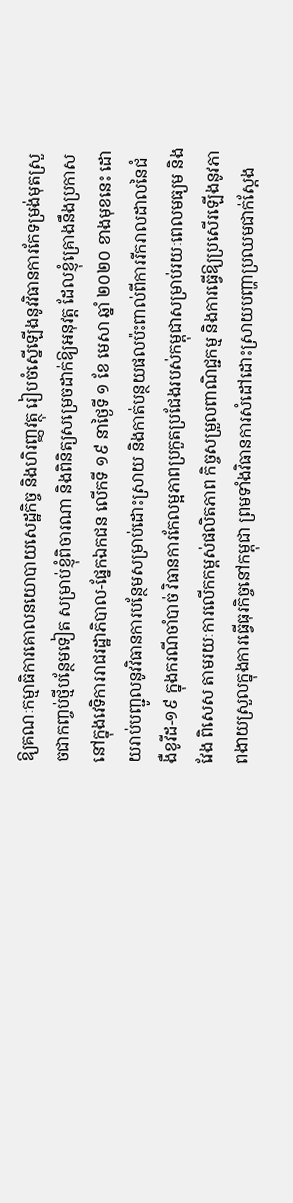ឱ្យគណៈកម្មាធិការគោលនយោបាយសេដ្ឋកិច្ច និងហិរញ្ញវត្ថុ រៀបចំស្នើឡើងនូវវិធានការកែទម្រង់មុតស្រួចជាកញ្ចប់ថ្មីបន្ថែមទៀត សម្រាប់ខ្ញុំពិចារណា និងពិនិត្យសម្រេចដាក់ឱ្យអនុវត្ត ដែលខ្ញុំគ្រោងនឹងប្រកាសនៅក្នុងវេទិការរាជរដ្ឋាភិបាល-ផ្នែកឯកជន លើកទី ១៩ នាថ្ងៃទី ១ ខែ មេសា ឆ្នាំ ២០២០ ខាងមុខនេះ ដោយរាប់បញ្ជូលនូវវិធានការបន្ថែមសម្រាប់ដោះស្រាយ និងកាត់បន្ថយផលប៉ះពាល់ពីការរីករាលដាលនៃជំងឺខូវីដ-១៩ ក្នុងករណីចាំបាច់ វិធានការកែលម្អភាពប្រកួតប្រជែងរបស់កម្ពុជាសម្រាប់រយៈពេលមធ្យម និងវែង ពិសេស តាមរយៈការលើកកម្ពស់ផលិតភាព កិច្ចសម្រួលពាណិជ្ជកម្ម និងការធ្វើឱ្យប្រសើរឡើងនូវភាពងាយស្រួលក្នុងការធ្វើធុរកិច្ចនៅកម្ពុជា ព្រមទាំងវិធានការសំដៅដោះស្រាយបញ្ហាប្រឈមជាក់ស្ដែង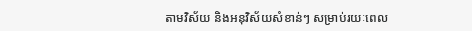តាមវិស័យ និងអនុវិស័យសំខាន់ៗ សម្រាប់រយៈពេល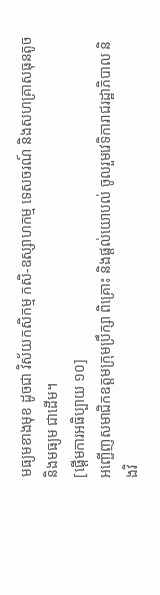មធ្យមខាងមុខ ដូចជា វិស័យកសិកម្ម កសិ-ឧស្សាហកម្ម ទេសចរណ៍ និងសហគ្រាសធុនតូច និងមធ្យម ជាដើម។
[ផ្ដើមការអធិប្បាយ ១០]
អញ្ជើញសមាជិកឧត្តមក្រុមប្រឹក្សា ពិគ្រោះ និងផ្ដល់យោបល់ ចូលរួមវេទិការាជរដ្ឋាភិបាល និងវិ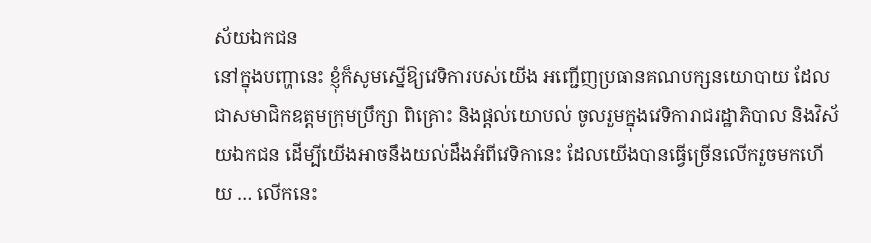ស័យឯកជន
នៅក្នុងបញ្ហានេះ ខ្ញុំក៏សូមស្នើឱ្យវេទិការបស់យើង អញ្ជើញប្រធានគណបក្សនយោបាយ ដែលជាសមាជិកឧត្តមក្រុមប្រឹក្សា ពិគ្រោះ និងផ្ដល់យោបល់ ចូលរួមក្នុងវេទិការាជរដ្ឋាភិបាល និងវិស័យឯកជន ដើម្បីយើងអាចនឹងយល់ដឹងអំពីវេទិកានេះ ដែលយើងបានធ្វើច្រើនលើករួចមកហើយ … លើកនេះ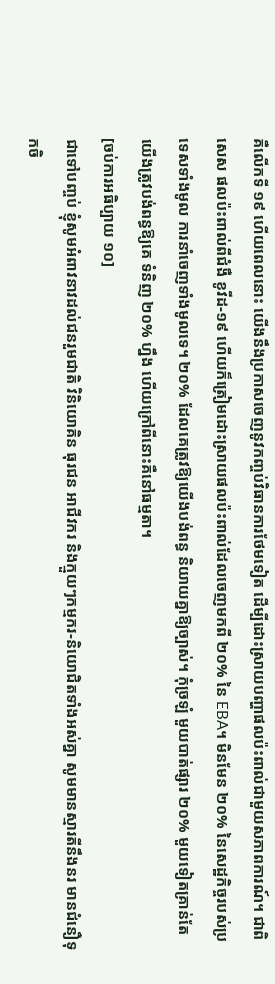គឺលើកទី ១៩ ហើយពេលនោះ យើងនឹងប្រកាសចេញនូវកញ្ចប់វិធានការថែមទៀត ដើម្បីដោះស្រាយបញ្ហាផលប៉ះពាល់ជាមួយសភាពការណ៍។ ជាពិសេស ផលប៉ះពាល់ពីជំងឺ ខូវីដ-១៩ ហើយក៏ត្រៀមដោះស្រាយផលប៉ះពាល់ដែលចេញមកពី ២០% នៃ EBA។ មិនមែន ២០% នៃសេដ្ឋកិច្ចរបស់ប្រទេសទាំងមូល ការនាំចេញទាំងមូលទេ។ ២០% ដែលគេត្រូវឱ្យយើងបង់ពន្ធ និយាយគ្នាឱ្យច្បាស់។ កុំច្រឡំ មួយបាត់ផ្សារ ២០% មួយទៀតគ្រាន់តែយើងត្រូវបង់ពន្ធឱ្យគេ ទំនិញ ២០% ហ្នឹង ហើយក្រៅពីនោះគឺនៅធម្មតា។
[ចប់ការអធិប្បាយ ១០]
ជាទៅបញ្ចប់ ខ្ញុំសូមអំពាវនាវដល់ជនរួមជាតិ វិនិយោគិន ធុរជន អាជីវករ និងក្មួយៗកម្មករ-និយោជិតទាំងអស់គ្នា សូមមានស្មារតីនឹងនរ មានជំនឿទុកចិ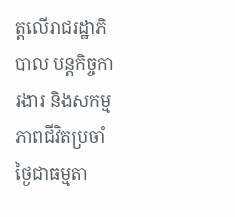ត្តលើរាជរដ្ឋាភិបាល បន្តកិច្ចការងារ និងសកម្មភាពជីវិតប្រចាំថ្ងៃជាធម្មតា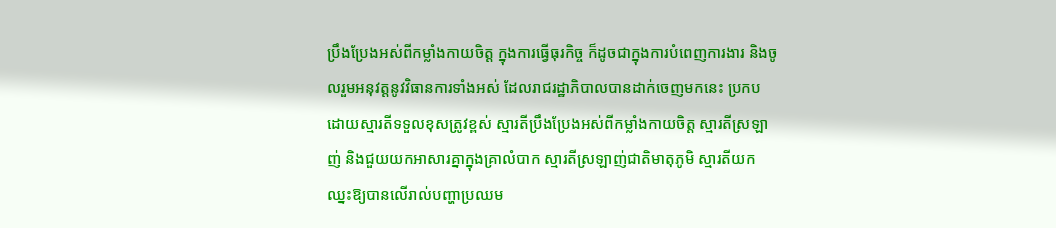ប្រឹងប្រែងអស់ពីកម្លាំងកាយចិត្ត ក្នុងការធ្វើធុរកិច្ច ក៏ដូចជាក្នុងការបំពេញការងារ និងចូលរួមអនុវត្តនូវវិធានការទាំងអស់ ដែលរាជរដ្ឋាភិបាលបានដាក់ចេញមកនេះ ប្រកបដោយស្មារតីទទួលខុសត្រូវខ្ពស់ ស្មារតីប្រឹងប្រែងអស់ពីកម្លាំងកាយចិត្ត ស្មារតីស្រឡាញ់ និងជួយយកអាសារគ្នាក្នុងគ្រាលំបាក ស្មារតីស្រឡាញ់ជាតិមាតុភូមិ ស្មារតីយកឈ្នះឱ្យបានលើរាល់បញ្ហាប្រឈម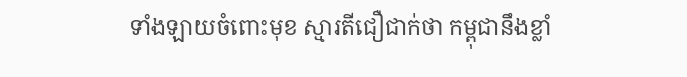ទាំងឡាយចំពោះមុខ ស្មារតីជឿជាក់ថា កម្ពុជានឹងខ្លាំ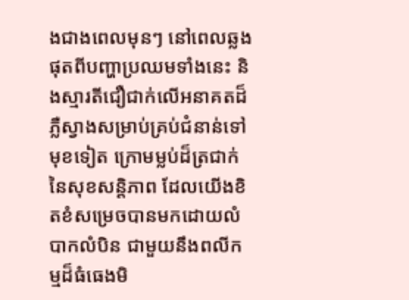ងជាងពេលមុនៗ នៅពេលឆ្លងផុតពីបញ្ហាប្រឈមទាំងនេះ និងស្មារតីជឿជាក់លើអនាគតដ៏ភ្លឺស្វាងសម្រាប់គ្រប់ជំនាន់ទៅមុខទៀត ក្រោមម្លប់ដ៏ត្រជាក់នៃសុខសន្តិភាព ដែលយើងខិតខំសម្រេចបានមកដោយលំបាកលំបិន ជាមួយនឹងពលីកម្មដ៏ធំធេងមិ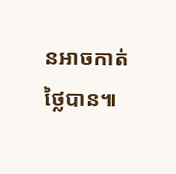នអាចកាត់ថ្លៃបាន៕